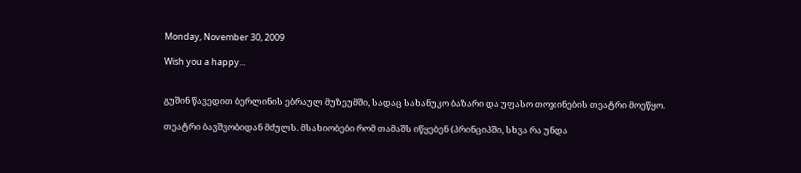Monday, November 30, 2009

Wish you a happy...


გუშინ წავედით ბერლინის ებრაულ მუზეუმში, სადაც სახანუკო ბაზარი და უფასო თოჯინების თეატრი მოეწყო.

თეატრი ბავშვობიდან მძულს. მსახიობები რომ თამაშს იწყებენ (პრინციპში, სხვა რა უნდა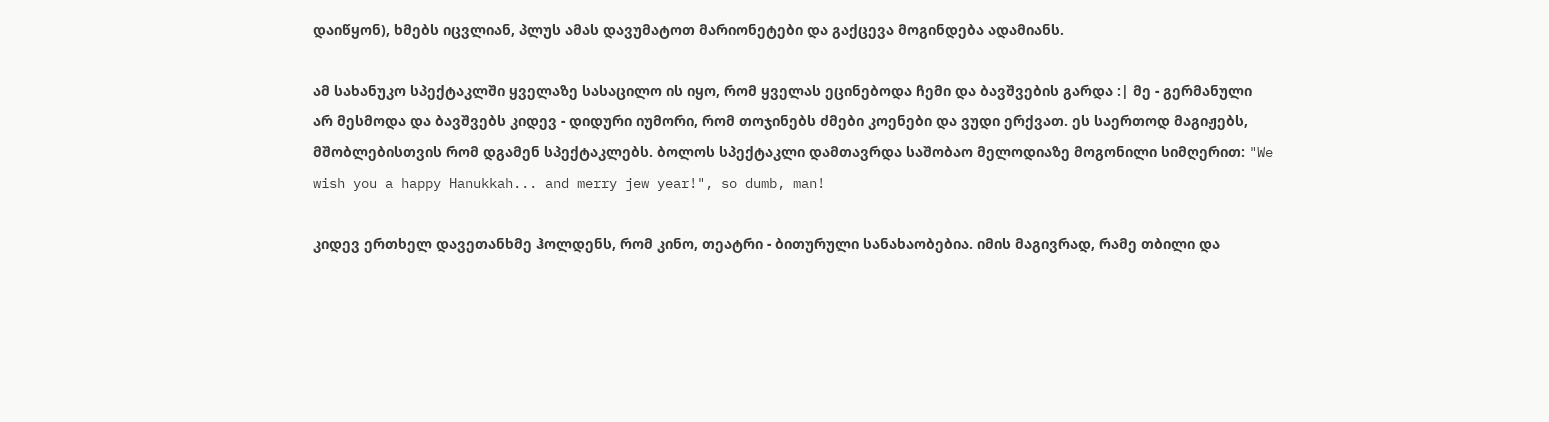დაიწყონ), ხმებს იცვლიან, პლუს ამას დავუმატოთ მარიონეტები და გაქცევა მოგინდება ადამიანს.

ამ სახანუკო სპექტაკლში ყველაზე სასაცილო ის იყო, რომ ყველას ეცინებოდა ჩემი და ბავშვების გარდა :| მე - გერმანული არ მესმოდა და ბავშვებს კიდევ - დიდური იუმორი, რომ თოჯინებს ძმები კოენები და ვუდი ერქვათ. ეს საერთოდ მაგიჟებს, მშობლებისთვის რომ დგამენ სპექტაკლებს. ბოლოს სპექტაკლი დამთავრდა საშობაო მელოდიაზე მოგონილი სიმღერით: "We wish you a happy Hanukkah... and merry jew year!", so dumb, man!

კიდევ ერთხელ დავეთანხმე ჰოლდენს, რომ კინო, თეატრი - ბითურული სანახაობებია. იმის მაგივრად, რამე თბილი და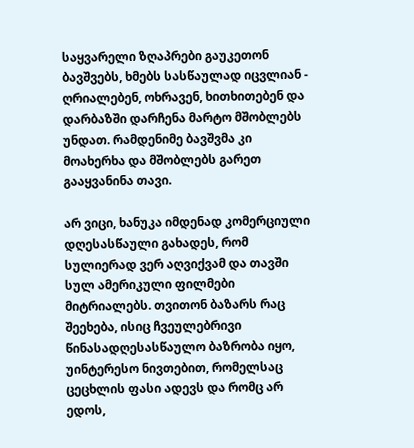საყვარელი ზღაპრები გაუკეთონ ბავშვებს, ხმებს სასწაულად იცვლიან - ღრიალებენ, ოხრავენ, ხითხითებენ და დარბაზში დარჩენა მარტო მშობლებს უნდათ. რამდენიმე ბავშვმა კი მოახერხა და მშობლებს გარეთ გააყვანინა თავი.

არ ვიცი, ხანუკა იმდენად კომერციული დღესასწაული გახადეს, რომ სულიერად ვერ აღვიქვამ და თავში სულ ამერიკული ფილმები მიტრიალებს. თვითონ ბაზარს რაც შეეხება, ისიც ჩვეულებრივი წინასადღესასწაულო ბაზრობა იყო, უინტერესო ნივთებით, რომელსაც ცეცხლის ფასი ადევს და რომც არ ედოს,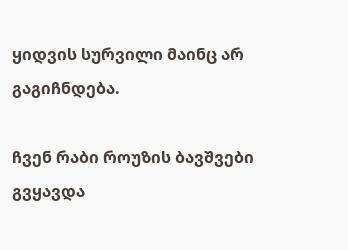ყიდვის სურვილი მაინც არ გაგიჩნდება.

ჩვენ რაბი როუზის ბავშვები გვყავდა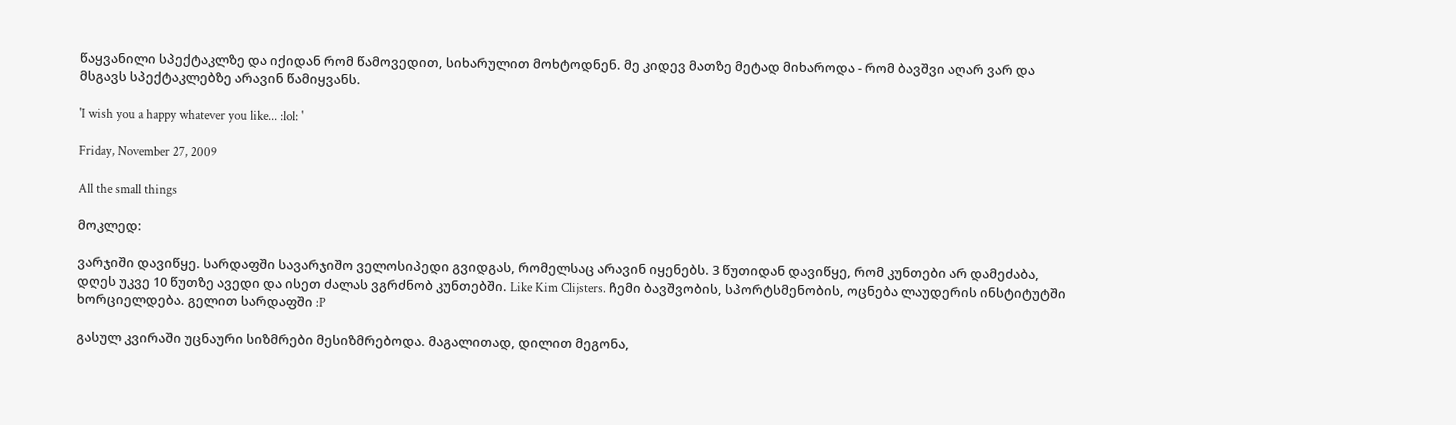წაყვანილი სპექტაკლზე და იქიდან რომ წამოვედით, სიხარულით მოხტოდნენ. მე კიდევ მათზე მეტად მიხაროდა - რომ ბავშვი აღარ ვარ და მსგავს სპექტაკლებზე არავინ წამიყვანს.

'I wish you a happy whatever you like... :lol: '

Friday, November 27, 2009

All the small things

მოკლედ:

ვარჯიში დავიწყე. სარდაფში სავარჯიშო ველოსიპედი გვიდგას, რომელსაც არავინ იყენებს. 3 წუთიდან დავიწყე, რომ კუნთები არ დამეძაბა, დღეს უკვე 10 წუთზე ავედი და ისეთ ძალას ვგრძნობ კუნთებში. Like Kim Clijsters. ჩემი ბავშვობის, სპორტსმენობის, ოცნება ლაუდერის ინსტიტუტში ხორციელდება. გელით სარდაფში :P

გასულ კვირაში უცნაური სიზმრები მესიზმრებოდა. მაგალითად, დილით მეგონა,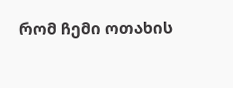რომ ჩემი ოთახის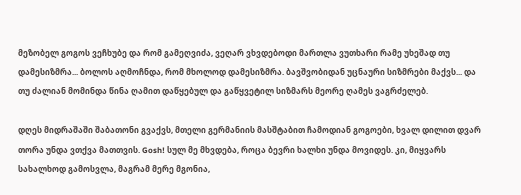მეზობელ გოგოს ვეჩხუბე და რომ გამეღვიძა, ვეღარ ვხვდებოდი მართლა ვუთხარი რამე უხეშად თუ დამესიზმრა... ბოლოს აღმოჩნდა, რომ მხოლოდ დამესიზმრა. ბავშვობიდან უცნაური სიზმრები მაქვს... და თუ ძალიან მომინდა წინა ღამით დაწყებულ და გაწყვეტილ სიზმარს მეორე ღამეს ვაგრძელებ.

დღეს მიდრაშაში შაბათონი გვაქვს, მთელი გერმანიის მასშტაბით ჩამოდიან გოგოები, ხვალ დილით დვარ თორა უნდა ვთქვა მათთვის. Gosh! სულ მე მხვდება, როცა ბევრი ხალხი უნდა მოვიდეს. კი, მიყვარს სახალხოდ გამოსვლა, მაგრამ მერე მგონია,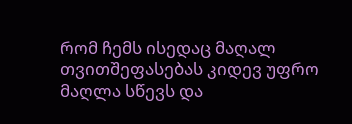რომ ჩემს ისედაც მაღალ თვითშეფასებას კიდევ უფრო მაღლა სწევს და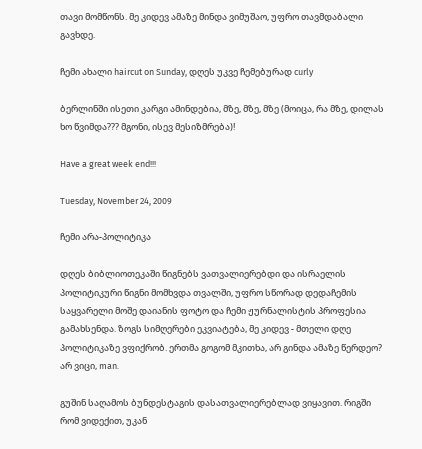თავი მომწონს. მე კიდევ ამაზე მინდა ვიმუშაო, უფრო თავმდაბალი გავხდე.

ჩემი ახალი haircut on Sunday, დღეს უკვე ჩემებურად curly

ბერლინში ისეთი კარგი ამინდებია, მზე, მზე, მზე (მოიცა, რა მზე, დილას ხო წვიმდა??? მგონი, ისევ მესიზმრება)!

Have a great week end!!!

Tuesday, November 24, 2009

ჩემი არა-პოლიტიკა

დღეს ბიბლიოთეკაში წიგნებს ვათვალიერებდი და ისრაელის პოლიტიკური წიგნი მომხვდა თვალში, უფრო სწორად დედაჩემის საყვარელი მოშე დაიანის ფოტო და ჩემი ჟურნალისტის პროფესია გამახსენდა. ზოგს სიმღერები ეკვიატება, მე კიდევ - მთელი დღე პოლიტიკაზე ვფიქრობ. ერთმა გოგომ მკითხა, არ გინდა ამაზე წერდეო? არ ვიცი, man.

გუშინ საღამოს ბუნდესტაგის დასათვალიერებლად ვიყავით. რიგში რომ ვიდექით, უკან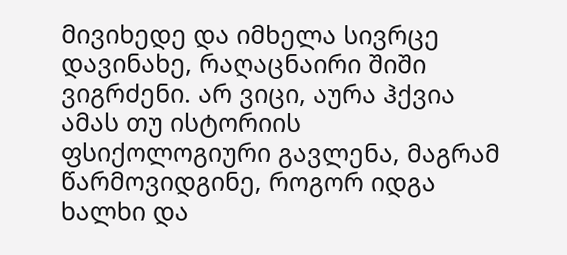მივიხედე და იმხელა სივრცე დავინახე, რაღაცნაირი შიში ვიგრძენი. არ ვიცი, აურა ჰქვია ამას თუ ისტორიის ფსიქოლოგიური გავლენა, მაგრამ წარმოვიდგინე, როგორ იდგა ხალხი და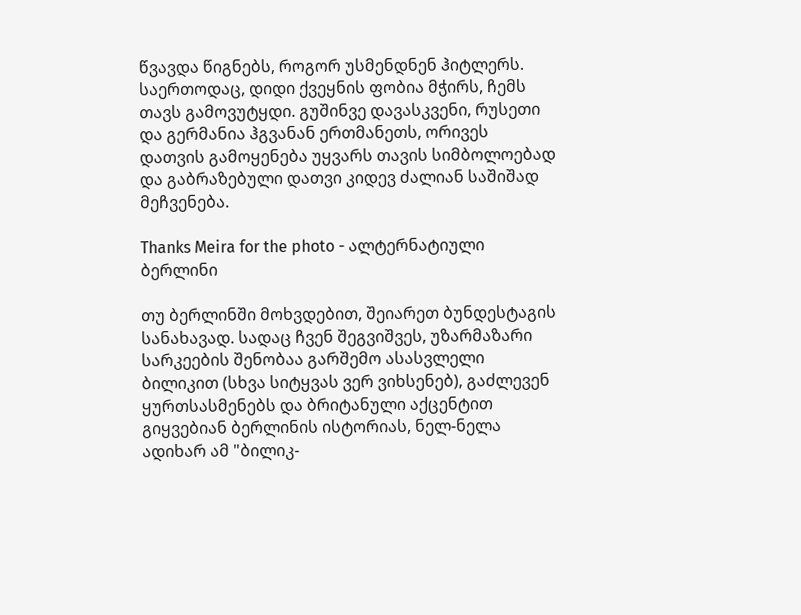წვავდა წიგნებს, როგორ უსმენდნენ ჰიტლერს. საერთოდაც, დიდი ქვეყნის ფობია მჭირს, ჩემს თავს გამოვუტყდი. გუშინვე დავასკვენი, რუსეთი და გერმანია ჰგვანან ერთმანეთს, ორივეს დათვის გამოყენება უყვარს თავის სიმბოლოებად და გაბრაზებული დათვი კიდევ ძალიან საშიშად მეჩვენება.

Thanks Meira for the photo - ალტერნატიული ბერლინი

თუ ბერლინში მოხვდებით, შეიარეთ ბუნდესტაგის სანახავად. სადაც ჩვენ შეგვიშვეს, უზარმაზარი სარკეების შენობაა გარშემო ასასვლელი ბილიკით (სხვა სიტყვას ვერ ვიხსენებ), გაძლევენ ყურთსასმენებს და ბრიტანული აქცენტით გიყვებიან ბერლინის ისტორიას, ნელ-ნელა ადიხარ ამ "ბილიკ-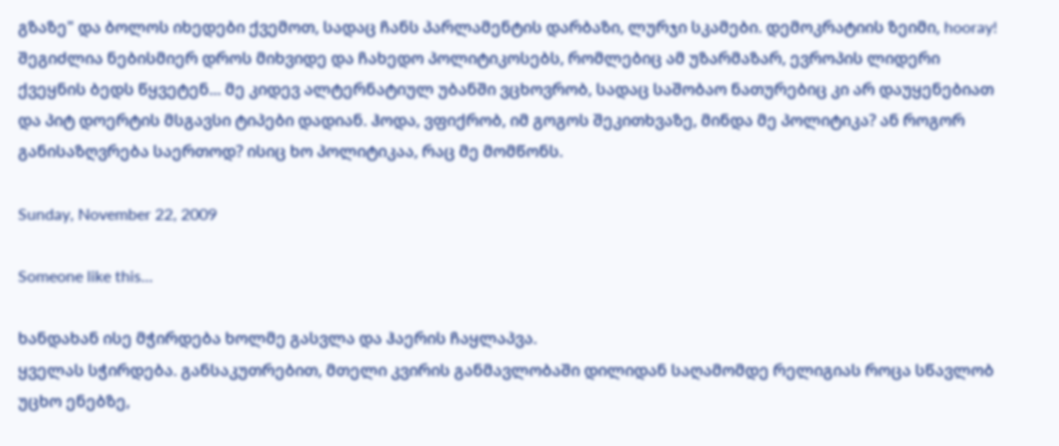გზაზე" და ბოლოს იხედები ქვემოთ, სადაც ჩანს პარლამენტის დარბაზი, ლურჯი სკამები. დემოკრატიის ზეიმი, hooray! შეგიძლია ნებისმიერ დროს მიხვიდე და ჩახედო პოლიტიკოსებს, რომლებიც ამ უზარმაზარ, ევროპის ლიდერი ქვეყნის ბედს წყვეტენ... მე კიდევ ალტერნატიულ უბანში ვცხოვრობ, სადაც საშობაო ნათურებიც კი არ დაუყენებიათ და პიტ დოერტის მსგავსი ტიპები დადიან. ჰოდა, ვფიქრობ, იმ გოგოს შეკითხვაზე, მინდა მე პოლიტიკა? ან როგორ განისაზღვრება საერთოდ? ისიც ხო პოლიტიკაა, რაც მე მომწონს.

Sunday, November 22, 2009

Someone like this...

ხანდახან ისე მჭირდება ხოლმე გასვლა და ჰაერის ჩაყლაპვა.
ყველას სჭირდება. განსაკუთრებით, მთელი კვირის განმავლობაში დილიდან საღამომდე რელიგიას როცა სწავლობ უცხო ენებზე,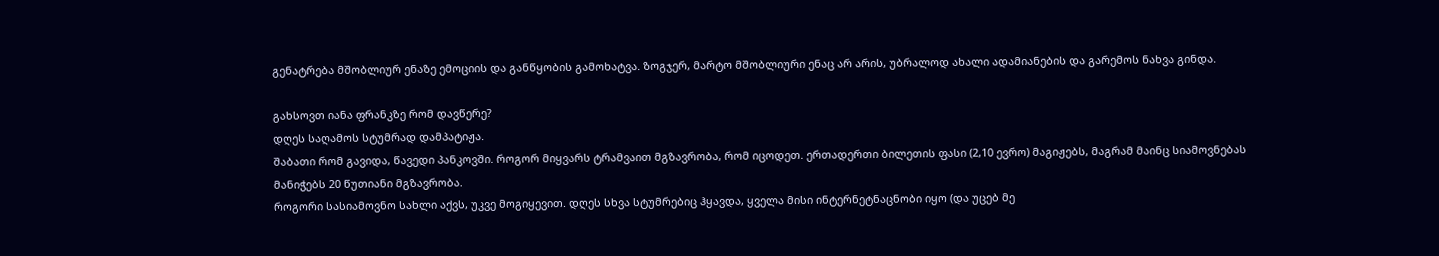გენატრება მშობლიურ ენაზე ემოციის და განწყობის გამოხატვა. ზოგჯერ, მარტო მშობლიური ენაც არ არის, უბრალოდ ახალი ადამიანების და გარემოს ნახვა გინდა.

გახსოვთ იანა ფრანკზე რომ დავწერე?
დღეს საღამოს სტუმრად დამპატიჟა.
შაბათი რომ გავიდა, წავედი პანკოვში. როგორ მიყვარს ტრამვაით მგზავრობა, რომ იცოდეთ. ერთადერთი ბილეთის ფასი (2,10 ევრო) მაგიჟებს, მაგრამ მაინც სიამოვნებას მანიჭებს 20 წუთიანი მგზავრობა.
როგორი სასიამოვნო სახლი აქვს, უკვე მოგიყევით. დღეს სხვა სტუმრებიც ჰყავდა, ყველა მისი ინტერნეტნაცნობი იყო (და უცებ მე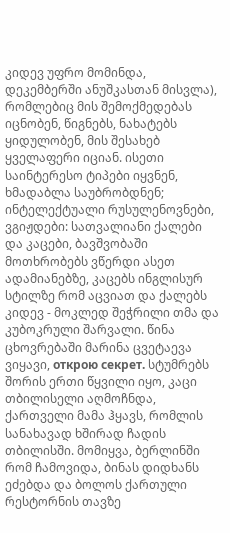კიდევ უფრო მომინდა, დეკემბერში ანუშკასთან მისვლა), რომლებიც მის შემოქმედებას იცნობენ, წიგნებს, ნახატებს ყიდულობენ, მის შესახებ ყველაფერი იციან. ისეთი საინტერესო ტიპები იყვნენ, ხმადაბლა საუბრობდნენ; ინტელექტუალი რუსულენოვნები, ვგიჟდები: სათვალიანი ქალები და კაცები, ბავშვობაში მოთხრობებს ვწერდი ასეთ ადამიანებზე, კაცებს ინგლისურ სტილზე რომ აცვიათ და ქალებს კიდევ - მოკლედ შეჭრილი თმა და კუბოკრული შარვალი. წინა ცხოვრებაში მარინა ცვეტაევა ვიყავი, открою секрет. სტუმრებს შორის ერთი წყვილი იყო, კაცი თბილისელი აღმოჩნდა, ქართველი მამა ჰყავს, რომლის სანახავად ხშირად ჩადის თბილისში. მომიყვა, ბერლინში რომ ჩამოვიდა, ბინას დიდხანს ეძებდა და ბოლოს ქართული რესტორნის თავზე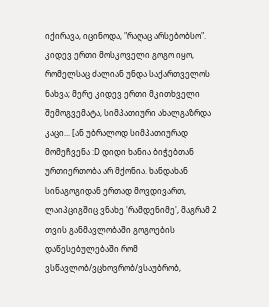იქირავა, იცინოდა, "რაღაც არსებობსო". კიდევ ერთი მოსკოველი გოგო იყო, რომელსაც ძალიან უნდა საქართველოს ნახვა; მერე კიდევ ერთი მკითხველი შემოგვემატა, სიმპათიური ახალგაზრდა კაცი... [ან უბრალოდ სიმპათიურად მომეჩვენა :D დიდი ხანია ბიჭებთან ურთიერთობა არ მქონია. ხანდახან სინაგოგიდან ერთად მოვდივართ, ლაიპციგშიც ვნახე 'რამდენიმე', მაგრამ 2 თვის განმავლობაში გოგოების დაწესებულებაში რომ ვსწავლობ/ვცხოვრობ/ვსაუბრობ,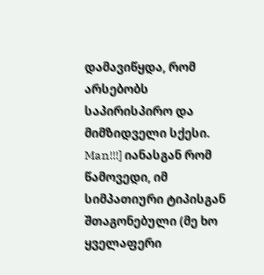დამავიწყდა, რომ არსებობს საპირისპირო და მიმზიდველი სქესი. Man!!!] იანასგან რომ წამოვედი, იმ სიმპათიური ტიპისგან შთაგონებული (მე ხო ყველაფერი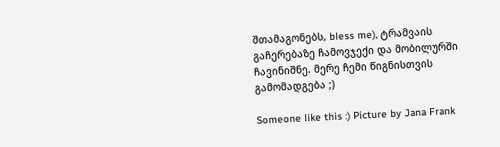შთამაგონებს, bless me), ტრამვაის გაჩერებაზე ჩამოვჯექი და მობილურში ჩავინიშნე. მერე ჩემი წიგნისთვის გამომადგება ;)

Someone like this :) Picture by Jana Frank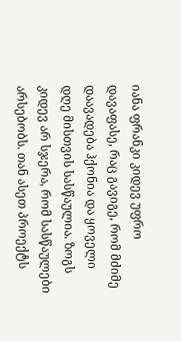იანა ფრანკი კიდევ უფრო დავაფასე, რაც გავიგე, რომ მძიმე დაავადება ჰქონია და ყოველი დღე მისთვის სასწაულია. ზოგს კიდევ არ სჯერა, რომ სასწაულები არსებობს. თან ასეთ პროექტს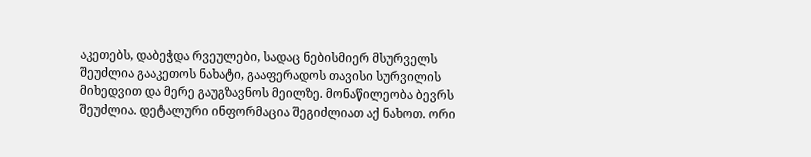აკეთებს, დაბეჭდა რვეულები, სადაც ნებისმიერ მსურველს შეუძლია გააკეთოს ნახატი, გააფერადოს თავისი სურვილის მიხედვით და მერე გაუგზავნოს მეილზე. მონაწილეობა ბევრს შეუძლია. დეტალური ინფორმაცია შეგიძლიათ აქ ნახოთ. ორი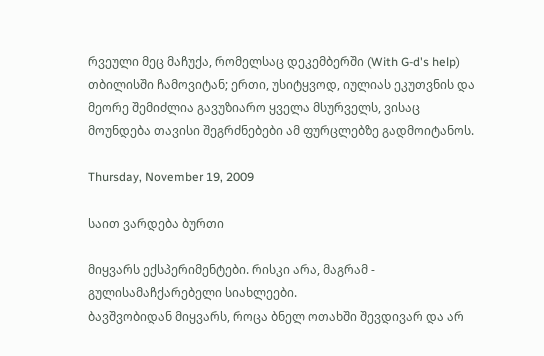რვეული მეც მაჩუქა, რომელსაც დეკემბერში (With G-d's help) თბილისში ჩამოვიტან; ერთი, უსიტყვოდ, იულიას ეკუთვნის და მეორე შემიძლია გავუზიარო ყველა მსურველს, ვისაც მოუნდება თავისი შეგრძნებები ამ ფურცლებზე გადმოიტანოს.

Thursday, November 19, 2009

საით ვარდება ბურთი

მიყვარს ექსპერიმენტები. რისკი არა, მაგრამ - გულისამაჩქარებელი სიახლეები.
ბავშვობიდან მიყვარს, როცა ბნელ ოთახში შევდივარ და არ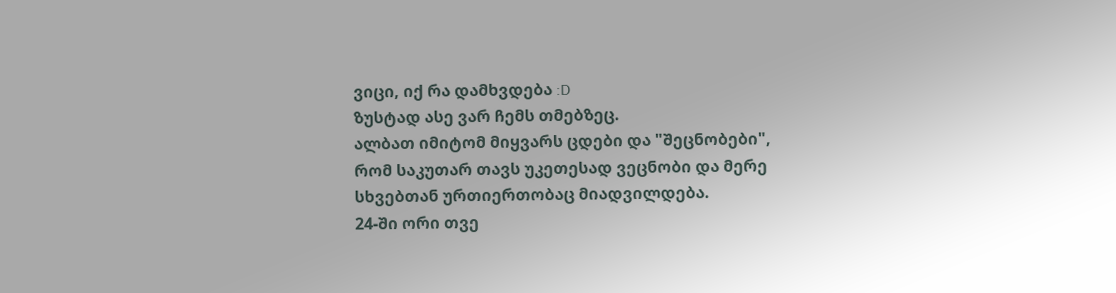ვიცი, იქ რა დამხვდება :D
ზუსტად ასე ვარ ჩემს თმებზეც.
ალბათ იმიტომ მიყვარს ცდები და "შეცნობები", რომ საკუთარ თავს უკეთესად ვეცნობი და მერე სხვებთან ურთიერთობაც მიადვილდება.
24-ში ორი თვე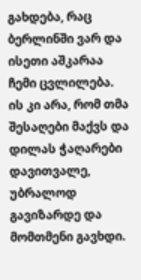გახდება, რაც ბერლინში ვარ და ისეთი აშკარაა ჩემი ცვლილება.
ის კი არა, რომ თმა შესაღები მაქვს და დილას ჭაღარები დავითვალე, უბრალოდ გავიზარდე და მომთმენი გავხდი.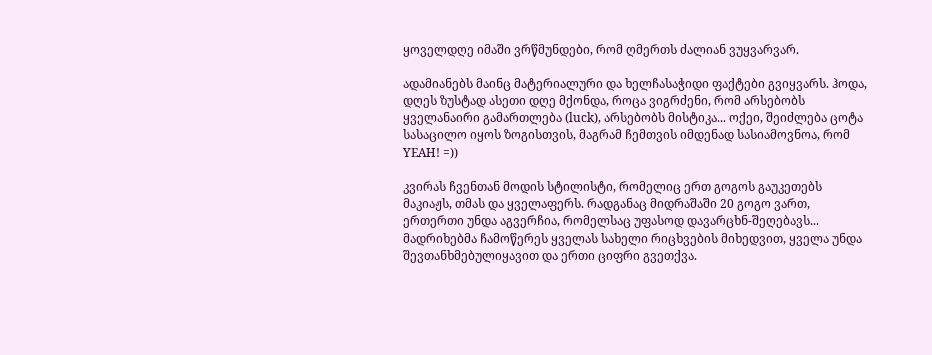ყოველდღე იმაში ვრწმუნდები, რომ ღმერთს ძალიან ვუყვარვარ.

ადამიანებს მაინც მატერიალური და ხელჩასაჭიდი ფაქტები გვიყვარს. ჰოდა, დღეს ზუსტად ასეთი დღე მქონდა, როცა ვიგრძენი, რომ არსებობს ყველანაირი გამართლება (luck), არსებობს მისტიკა... ოქეი, შეიძლება ცოტა სასაცილო იყოს ზოგისთვის, მაგრამ ჩემთვის იმდენად სასიამოვნოა, რომ YEAH! =))

კვირას ჩვენთან მოდის სტილისტი, რომელიც ერთ გოგოს გაუკეთებს მაკიაჟს, თმას და ყველაფერს. რადგანაც მიდრაშაში 20 გოგო ვართ, ერთერთი უნდა აგვერჩია, რომელსაც უფასოდ დავარცხნ-შეღებავს...
მადრიხებმა ჩამოწერეს ყველას სახელი რიცხვების მიხედვით, ყველა უნდა შევთანხმებულიყავით და ერთი ციფრი გვეთქვა.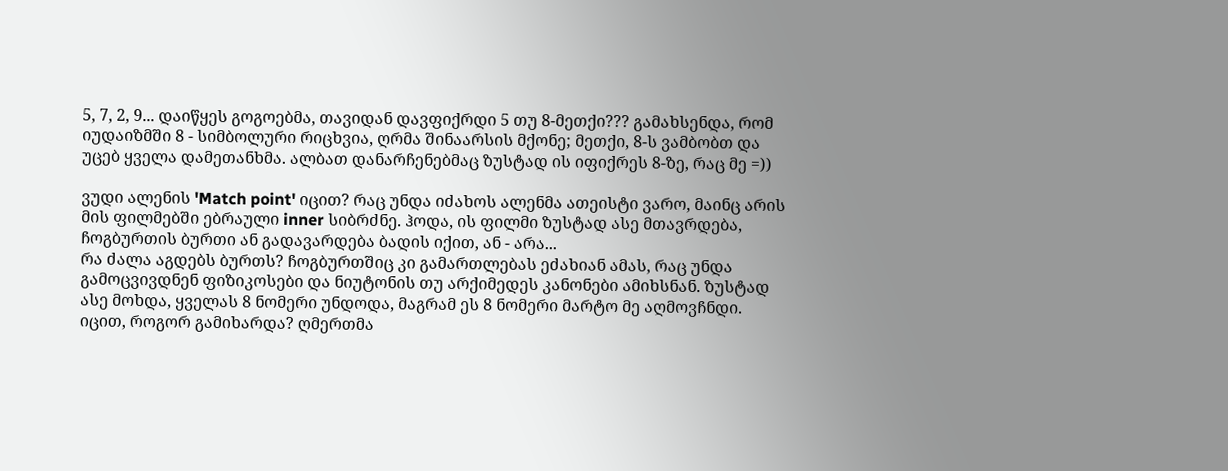5, 7, 2, 9... დაიწყეს გოგოებმა, თავიდან დავფიქრდი 5 თუ 8-მეთქი??? გამახსენდა, რომ იუდაიზმში 8 - სიმბოლური რიცხვია, ღრმა შინაარსის მქონე; მეთქი, 8-ს ვამბობთ და უცებ ყველა დამეთანხმა. ალბათ დანარჩენებმაც ზუსტად ის იფიქრეს 8-ზე, რაც მე =))

ვუდი ალენის 'Match point' იცით? რაც უნდა იძახოს ალენმა ათეისტი ვარო, მაინც არის მის ფილმებში ებრაული inner სიბრძნე. ჰოდა, ის ფილმი ზუსტად ასე მთავრდება, ჩოგბურთის ბურთი ან გადავარდება ბადის იქით, ან - არა...
რა ძალა აგდებს ბურთს? ჩოგბურთშიც კი გამართლებას ეძახიან ამას, რაც უნდა გამოცვივდნენ ფიზიკოსები და ნიუტონის თუ არქიმედეს კანონები ამიხსნან. ზუსტად ასე მოხდა, ყველას 8 ნომერი უნდოდა, მაგრამ ეს 8 ნომერი მარტო მე აღმოვჩნდი. იცით, როგორ გამიხარდა? ღმერთმა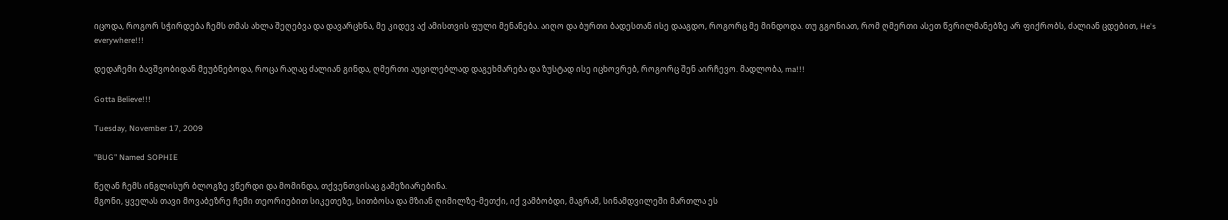იცოდა, როგორ სჭირდება ჩემს თმას ახლა შეღებვა და დავარცხნა, მე კიდევ აქ ამისთვის ფული მენანება. აიღო და ბურთი ბადესთან ისე დააგდო, როგორც მე მინდოდა. თუ გგონიათ, რომ ღმერთი ასეთ წვრილმანებზე არ ფიქრობს, ძალიან ცდებით, He's everywhere!!!

დედაჩემი ბავშვობიდან მეუბნებოდა, როცა რაღაც ძალიან გინდა, ღმერთი აუცილებლად დაგეხმარება და ზუსტად ისე იცხოვრებ, როგორც შენ აირჩევო. მადლობა, ma!!!

Gotta Believe!!!

Tuesday, November 17, 2009

"BUG" Named SOPHIE

წეღან ჩემს ინგლისურ ბლოგზე ვწერდი და მომინდა, თქვენთვისაც გამეზიარებინა.
მგონი, ყველას თავი მოვაბეზრე ჩემი თეორიებით სიკეთეზე, სითბოსა და მზიან ღიმილზე-მეთქი, იქ ვამბობდი, მაგრამ, სინამდვილეში მართლა ეს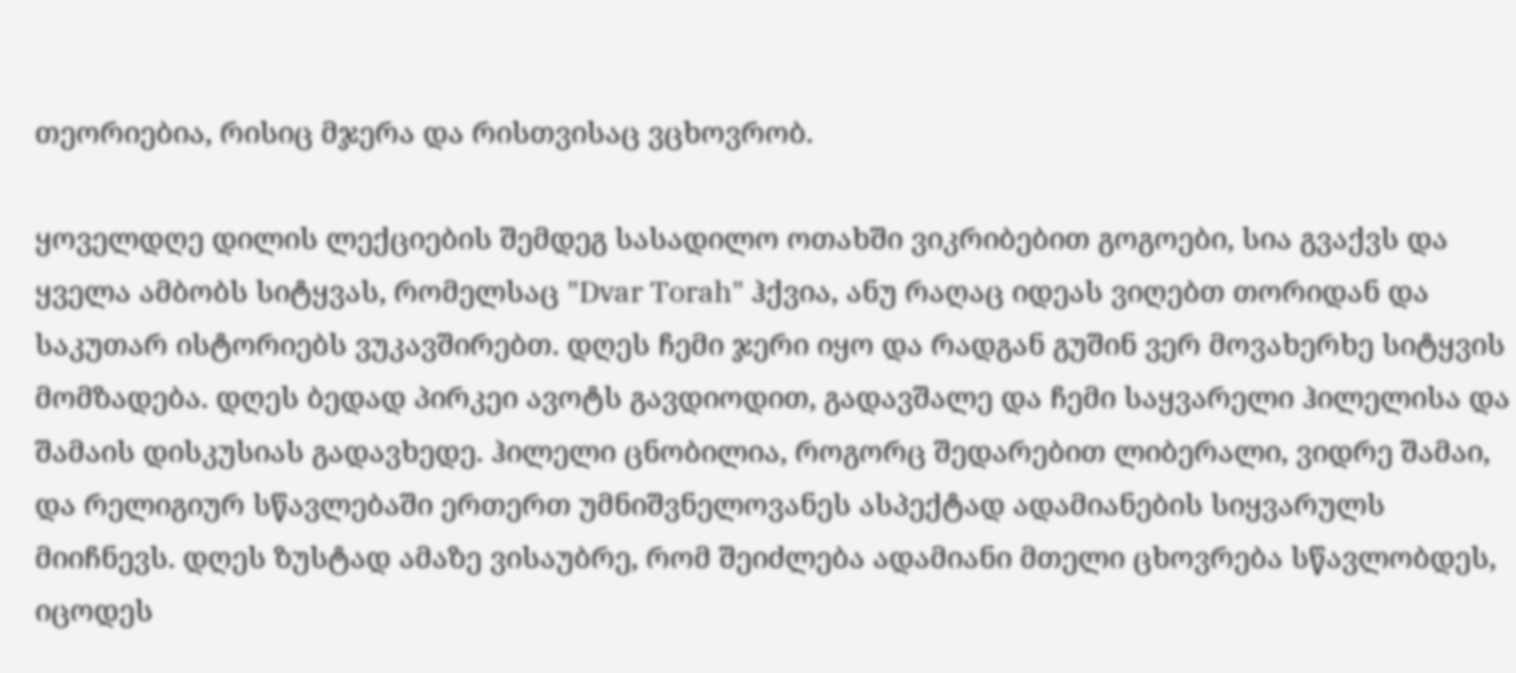თეორიებია, რისიც მჯერა და რისთვისაც ვცხოვრობ.

ყოველდღე დილის ლექციების შემდეგ სასადილო ოთახში ვიკრიბებით გოგოები, სია გვაქვს და ყველა ამბობს სიტყვას, რომელსაც "Dvar Torah" ჰქვია, ანუ რაღაც იდეას ვიღებთ თორიდან და საკუთარ ისტორიებს ვუკავშირებთ. დღეს ჩემი ჯერი იყო და რადგან გუშინ ვერ მოვახერხე სიტყვის მომზადება. დღეს ბედად პირკეი ავოტს გავდიოდით, გადავშალე და ჩემი საყვარელი ჰილელისა და შამაის დისკუსიას გადავხედე. ჰილელი ცნობილია, როგორც შედარებით ლიბერალი, ვიდრე შამაი, და რელიგიურ სწავლებაში ერთერთ უმნიშვნელოვანეს ასპექტად ადამიანების სიყვარულს მიიჩნევს. დღეს ზუსტად ამაზე ვისაუბრე, რომ შეიძლება ადამიანი მთელი ცხოვრება სწავლობდეს, იცოდეს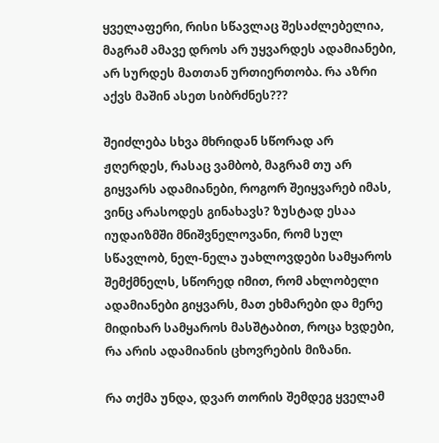ყველაფერი, რისი სწავლაც შესაძლებელია, მაგრამ ამავე დროს არ უყვარდეს ადამიანები, არ სურდეს მათთან ურთიერთობა. რა აზრი აქვს მაშინ ასეთ სიბრძნეს???

შეიძლება სხვა მხრიდან სწორად არ ჟღერდეს, რასაც ვამბობ, მაგრამ თუ არ გიყვარს ადამიანები, როგორ შეიყვარებ იმას, ვინც არასოდეს გინახავს? ზუსტად ესაა იუდაიზმში მნიშვნელოვანი, რომ სულ სწავლობ, ნელ-ნელა უახლოვდები სამყაროს შემქმნელს, სწორედ იმით, რომ ახლობელი ადამიანები გიყვარს, მათ ეხმარები და მერე მიდიხარ სამყაროს მასშტაბით, როცა ხვდები, რა არის ადამიანის ცხოვრების მიზანი.

რა თქმა უნდა, დვარ თორის შემდეგ ყველამ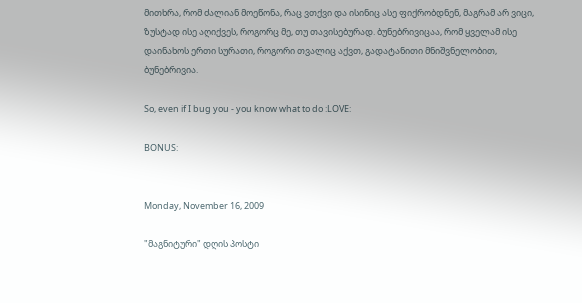მითხრა, რომ ძალიან მოეწონა, რაც ვთქვი და ისინიც ასე ფიქრობდნენ, მაგრამ არ ვიცი, ზუსტად ისე აღიქვეს, როგორც მე, თუ თავისებურად. ბუნებრივიცაა, რომ ყველამ ისე დაინახოს ერთი სურათი, როგორი თვალიც აქვთ, გადატანითი მნიშვნელობით, ბუნებრივია.

So, even if I bug you - you know what to do :LOVE:

BONUS:


Monday, November 16, 2009

"მაგნიტური" დღის პოსტი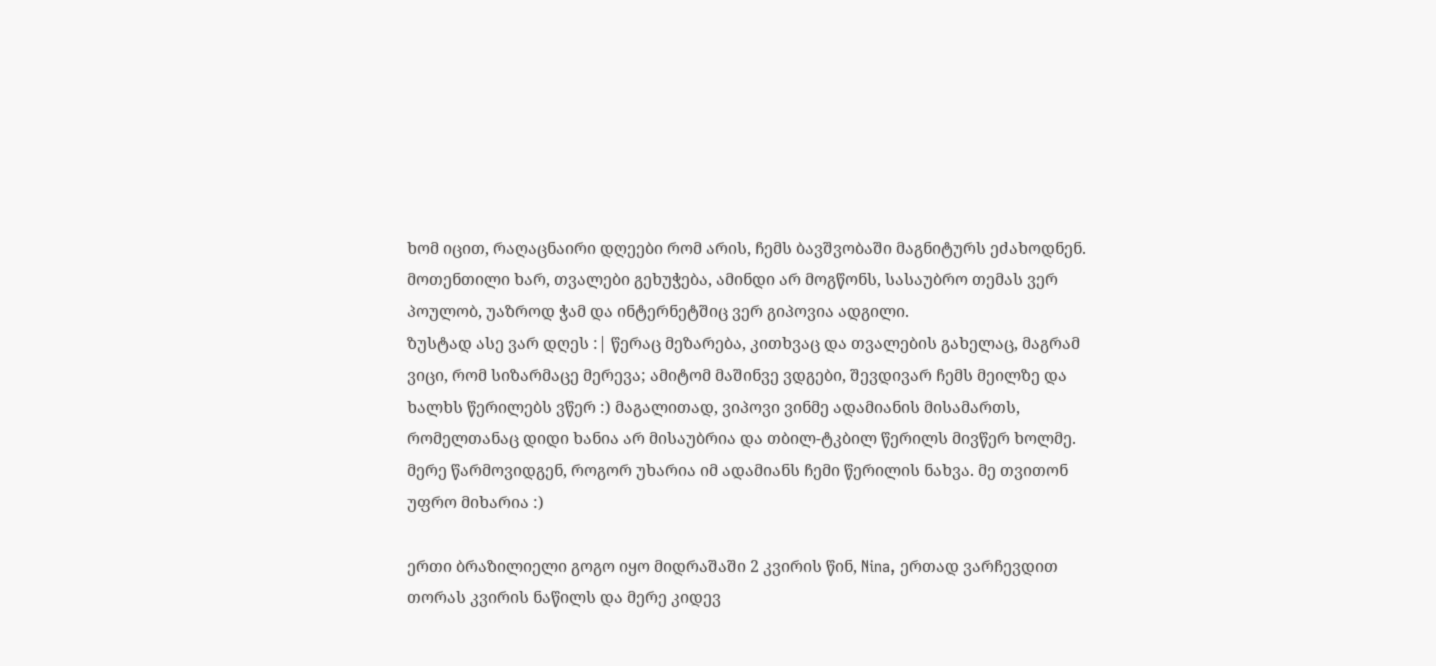ხომ იცით, რაღაცნაირი დღეები რომ არის, ჩემს ბავშვობაში მაგნიტურს ეძახოდნენ. მოთენთილი ხარ, თვალები გეხუჭება, ამინდი არ მოგწონს, სასაუბრო თემას ვერ პოულობ, უაზროდ ჭამ და ინტერნეტშიც ვერ გიპოვია ადგილი.
ზუსტად ასე ვარ დღეს :| წერაც მეზარება, კითხვაც და თვალების გახელაც, მაგრამ ვიცი, რომ სიზარმაცე მერევა; ამიტომ მაშინვე ვდგები, შევდივარ ჩემს მეილზე და ხალხს წერილებს ვწერ :) მაგალითად, ვიპოვი ვინმე ადამიანის მისამართს, რომელთანაც დიდი ხანია არ მისაუბრია და თბილ-ტკბილ წერილს მივწერ ხოლმე. მერე წარმოვიდგენ, როგორ უხარია იმ ადამიანს ჩემი წერილის ნახვა. მე თვითონ უფრო მიხარია :)

ერთი ბრაზილიელი გოგო იყო მიდრაშაში 2 კვირის წინ, Nina, ერთად ვარჩევდით თორას კვირის ნაწილს და მერე კიდევ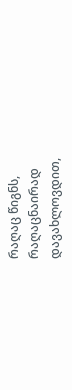რაღაც წიგნს, რაღაცნაირად დავახლოვდით,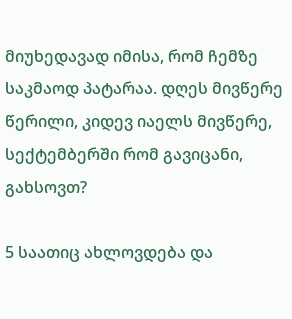მიუხედავად იმისა, რომ ჩემზე საკმაოდ პატარაა. დღეს მივწერე წერილი, კიდევ იაელს მივწერე, სექტემბერში რომ გავიცანი, გახსოვთ?

5 საათიც ახლოვდება და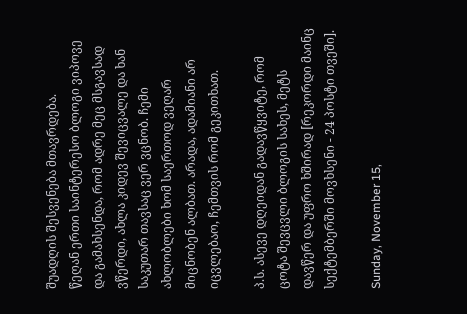შუადღის შესვენება მთავრდება.
წეღან ერთი საინტერესო ბლოგი ვიპოვე და გამახსენდა, რომ ადრე მეც მსგავსად ვწერდი, ახლა კიდევ შევიცვალე და ხან საკუთარ თავსაც ვერ ვცნობ. ჩემი ახლობლები ხომ საერთოდ ვეღარ მიცნობენ ალბათ. არადა, ადამიანი არ იცვლებაო, ჩემთვის რომ გეკითხათ.

პ.ს. ასევე დღეიდან გადავწყვიტე, რომ ცოტა შევცვლი ბლოგის სახეს, მეტს დავწერ და უფრო ხშირად [რეკორდი მაინც სექტემბერში მოვხსენი - 24 პოსტი თვეში].

Sunday, November 15,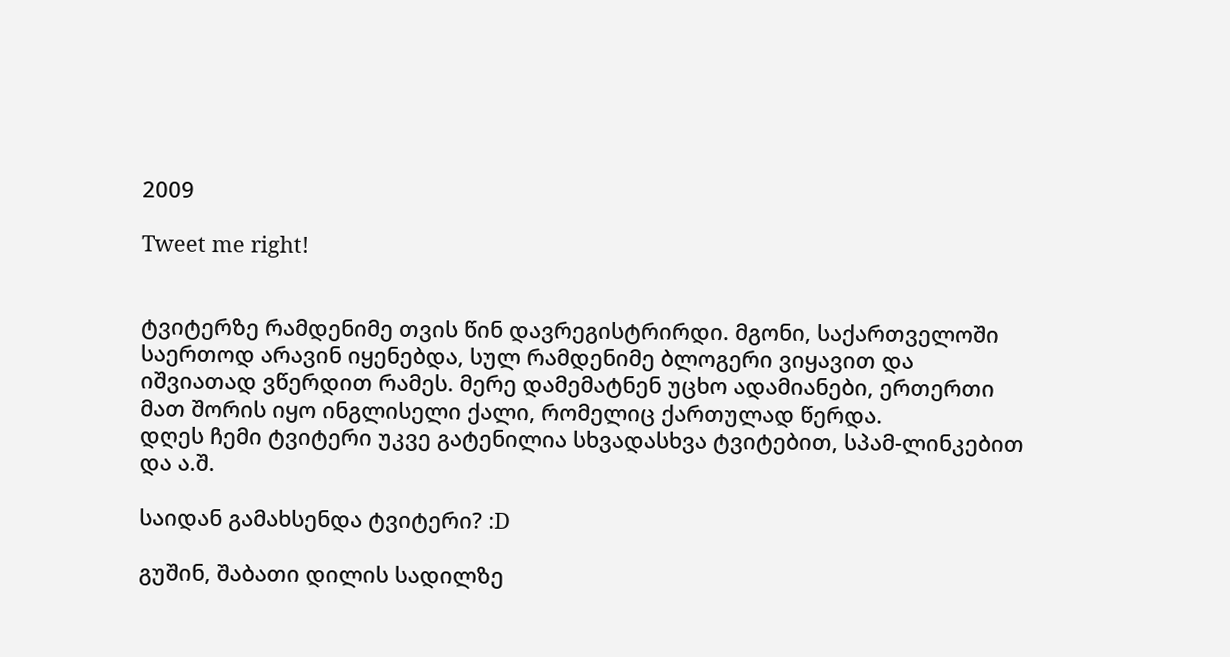2009

Tweet me right!


ტვიტერზე რამდენიმე თვის წინ დავრეგისტრირდი. მგონი, საქართველოში საერთოდ არავინ იყენებდა, სულ რამდენიმე ბლოგერი ვიყავით და იშვიათად ვწერდით რამეს. მერე დამემატნენ უცხო ადამიანები, ერთერთი მათ შორის იყო ინგლისელი ქალი, რომელიც ქართულად წერდა.
დღეს ჩემი ტვიტერი უკვე გატენილია სხვადასხვა ტვიტებით, სპამ-ლინკებით და ა.შ.

საიდან გამახსენდა ტვიტერი? :D

გუშინ, შაბათი დილის სადილზე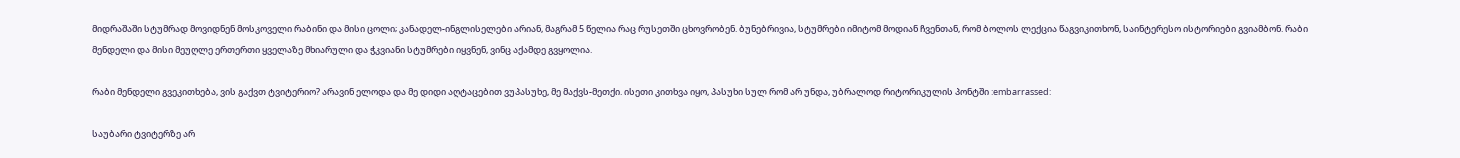მიდრაშაში სტუმრად მოვიდნენ მოსკოველი რაბინი და მისი ცოლი; კანადელ-ინგლისელები არიან, მაგრამ 5 წელია რაც რუსეთში ცხოვრობენ. ბუნებრივია, სტუმრები იმიტომ მოდიან ჩვენთან, რომ ბოლოს ლექცია წაგვიკითხონ, საინტერესო ისტორიები გვიამბონ. რაბი მენდელი და მისი მეუღლე ერთერთი ყველაზე მხიარული და ჭკვიანი სტუმრები იყვნენ, ვინც აქამდე გვყოლია.

რაბი მენდელი გვეკითხება, ვის გაქვთ ტვიტერიო? არავინ ელოდა და მე დიდი აღტაცებით ვუპასუხე, მე მაქვს-მეთქი. ისეთი კითხვა იყო, პასუხი სულ რომ არ უნდა, უბრალოდ რიტორიკულის პონტში :embarrassed:

საუბარი ტვიტერზე არ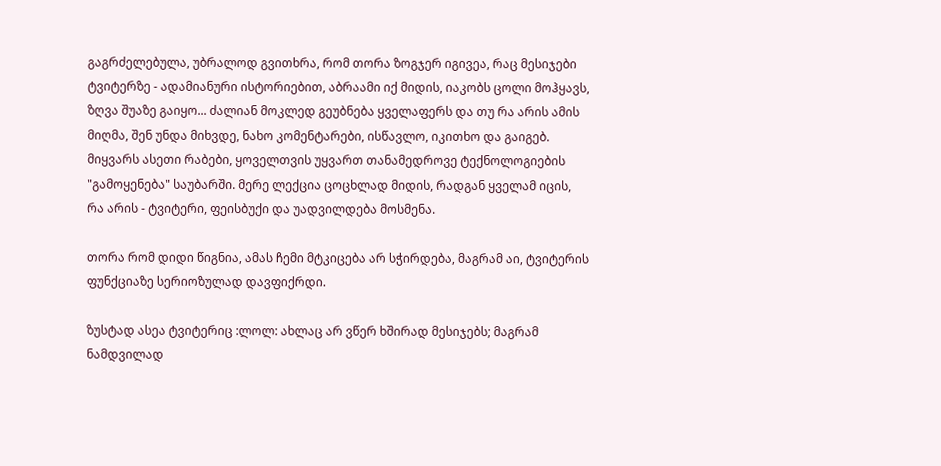გაგრძელებულა, უბრალოდ გვითხრა, რომ თორა ზოგჯერ იგივეა, რაც მესიჯები ტვიტერზე - ადამიანური ისტორიებით, აბრაამი იქ მიდის, იაკობს ცოლი მოჰყავს, ზღვა შუაზე გაიყო... ძალიან მოკლედ გეუბნება ყველაფერს და თუ რა არის ამის მიღმა, შენ უნდა მიხვდე, ნახო კომენტარები, ისწავლო, იკითხო და გაიგებ. მიყვარს ასეთი რაბები, ყოველთვის უყვართ თანამედროვე ტექნოლოგიების "გამოყენება" საუბარში. მერე ლექცია ცოცხლად მიდის, რადგან ყველამ იცის, რა არის - ტვიტერი, ფეისბუქი და უადვილდება მოსმენა.

თორა რომ დიდი წიგნია, ამას ჩემი მტკიცება არ სჭირდება, მაგრამ აი, ტვიტერის ფუნქციაზე სერიოზულად დავფიქრდი.

ზუსტად ასეა ტვიტერიც :ლოლ: ახლაც არ ვწერ ხშირად მესიჯებს; მაგრამ ნამდვილად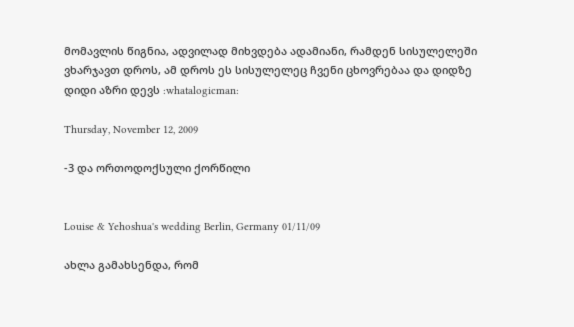მომავლის წიგნია, ადვილად მიხვდება ადამიანი, რამდენ სისულელეში ვხარჯავთ დროს, ამ დროს ეს სისულელეც ჩვენი ცხოვრებაა და დიდზე დიდი აზრი დევს :whatalogicman:

Thursday, November 12, 2009

-3 და ორთოდოქსული ქორწილი


Louise & Yehoshua's wedding Berlin, Germany 01/11/09

ახლა გამახსენდა, რომ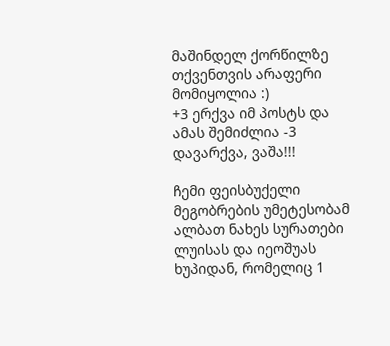მაშინდელ ქორწილზე თქვენთვის არაფერი მომიყოლია :)
+3 ერქვა იმ პოსტს და ამას შემიძლია -3 დავარქვა, ვაშა!!!

ჩემი ფეისბუქელი მეგობრების უმეტესობამ ალბათ ნახეს სურათები ლუისას და იეოშუას ხუპიდან, რომელიც 1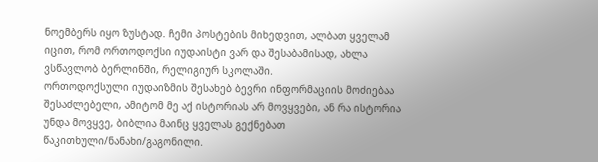ნოემბერს იყო ზუსტად. ჩემი პოსტების მიხედვით, ალბათ ყველამ იცით, რომ ორთოდოქსი იუდაისტი ვარ და შესაბამისად, ახლა ვსწავლობ ბერლინში, რელიგიურ სკოლაში.
ორთოდოქსული იუდაიზმის შესახებ ბევრი ინფორმაციის მოძიებაა შესაძლებელი, ამიტომ მე აქ ისტორიას არ მოვყვები, ან რა ისტორია უნდა მოვყვე, ბიბლია მაინც ყველას გექნებათ წაკითხული/ნანახი/გაგონილი.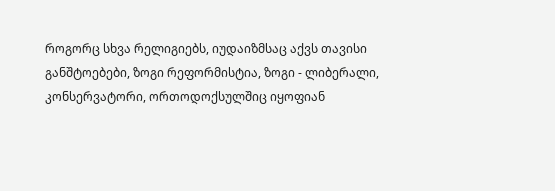როგორც სხვა რელიგიებს, იუდაიზმსაც აქვს თავისი განშტოებები, ზოგი რეფორმისტია, ზოგი - ლიბერალი, კონსერვატორი, ორთოდოქსულშიც იყოფიან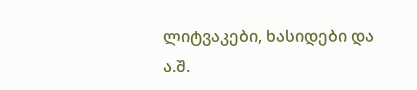ლიტვაკები, ხასიდები და ა.შ.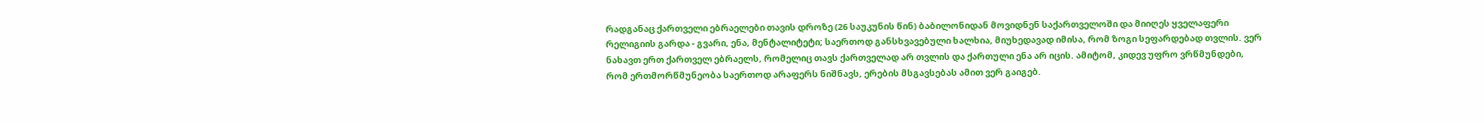რადგანაც ქართველი ებრაელები თავის დროზე (26 საუკუნის წინ) ბაბილონიდან მოვიდნენ საქართველოში და მიიღეს ყველაფერი რელიგიის გარდა - გვარი, ენა, მენტალიტეტი; საერთოდ განსხვავებული ხალხია, მიუხედავად იმისა, რომ ზოგი სეფარდებად თვლის. ვერ ნახავთ ერთ ქართველ ებრაელს, რომელიც თავს ქართველად არ თვლის და ქართული ენა არ იცის. ამიტომ, კიდევ უფრო ვრწმუნდები, რომ ერთმორწმუნეობა საერთოდ არაფერს ნიშნავს, ერების მსგავსებას ამით ვერ გაიგებ.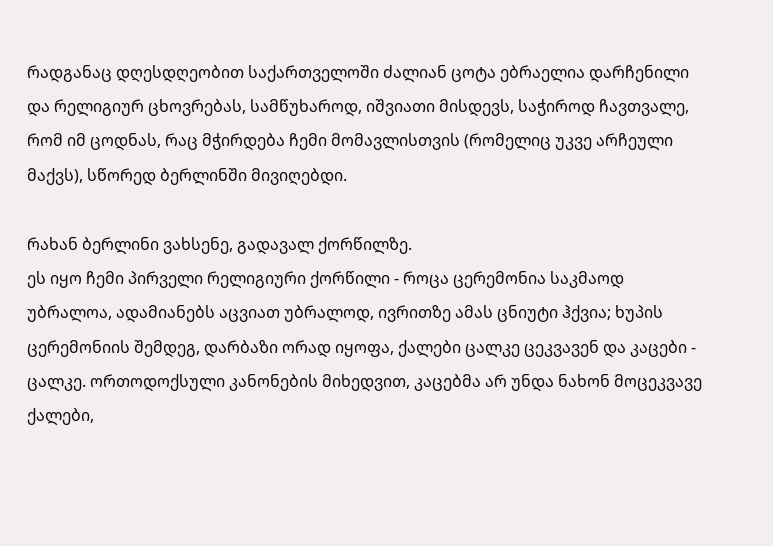რადგანაც დღესდღეობით საქართველოში ძალიან ცოტა ებრაელია დარჩენილი და რელიგიურ ცხოვრებას, სამწუხაროდ, იშვიათი მისდევს, საჭიროდ ჩავთვალე, რომ იმ ცოდნას, რაც მჭირდება ჩემი მომავლისთვის (რომელიც უკვე არჩეული მაქვს), სწორედ ბერლინში მივიღებდი.

რახან ბერლინი ვახსენე, გადავალ ქორწილზე.
ეს იყო ჩემი პირველი რელიგიური ქორწილი - როცა ცერემონია საკმაოდ უბრალოა, ადამიანებს აცვიათ უბრალოდ, ივრითზე ამას ცნიუტი ჰქვია; ხუპის ცერემონიის შემდეგ, დარბაზი ორად იყოფა, ქალები ცალკე ცეკვავენ და კაცები - ცალკე. ორთოდოქსული კანონების მიხედვით, კაცებმა არ უნდა ნახონ მოცეკვავე ქალები,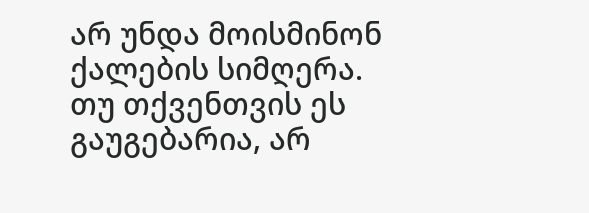არ უნდა მოისმინონ ქალების სიმღერა.
თუ თქვენთვის ეს გაუგებარია, არ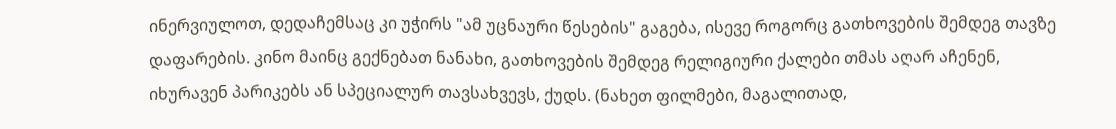ინერვიულოთ, დედაჩემსაც კი უჭირს "ამ უცნაური წესების" გაგება, ისევე როგორც გათხოვების შემდეგ თავზე დაფარების. კინო მაინც გექნებათ ნანახი, გათხოვების შემდეგ რელიგიური ქალები თმას აღარ აჩენენ, იხურავენ პარიკებს ან სპეციალურ თავსახვევს, ქუდს. (ნახეთ ფილმები, მაგალითად,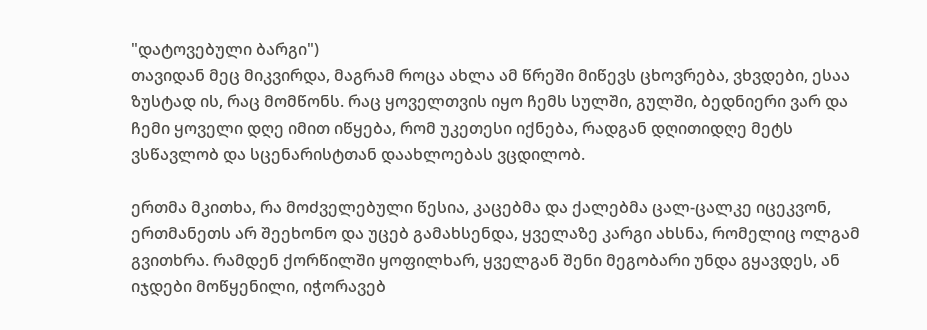"დატოვებული ბარგი")
თავიდან მეც მიკვირდა, მაგრამ როცა ახლა ამ წრეში მიწევს ცხოვრება, ვხვდები, ესაა ზუსტად ის, რაც მომწონს. რაც ყოველთვის იყო ჩემს სულში, გულში, ბედნიერი ვარ და ჩემი ყოველი დღე იმით იწყება, რომ უკეთესი იქნება, რადგან დღითიდღე მეტს ვსწავლობ და სცენარისტთან დაახლოებას ვცდილობ.

ერთმა მკითხა, რა მოძველებული წესია, კაცებმა და ქალებმა ცალ-ცალკე იცეკვონ, ერთმანეთს არ შეეხონო და უცებ გამახსენდა, ყველაზე კარგი ახსნა, რომელიც ოლგამ გვითხრა. რამდენ ქორწილში ყოფილხარ, ყველგან შენი მეგობარი უნდა გყავდეს, ან იჯდები მოწყენილი, იჭორავებ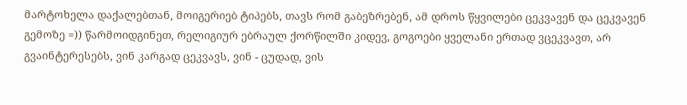მარტოხელა დაქალებთან, მოიგერიებ ტიპებს, თავს რომ გაბეზრებენ, ამ დროს წყვილები ცეკვავენ და ცეკვავენ გემოზე =)) წარმოიდგინეთ, რელიგიურ ებრაულ ქორწილში კიდევ, გოგოები ყველანი ერთად ვცეკვავთ, არ გვაინტერესებს, ვინ კარგად ცეკვავს, ვინ - ცუდად, ვის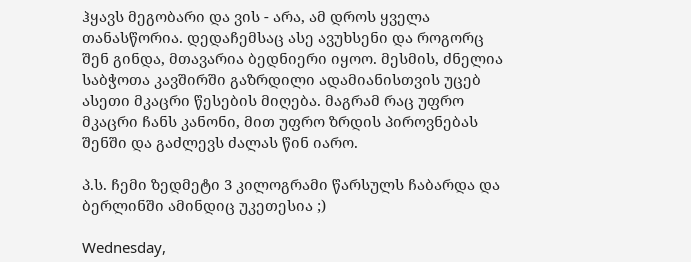ჰყავს მეგობარი და ვის - არა, ამ დროს ყველა თანასწორია. დედაჩემსაც ასე ავუხსენი და როგორც შენ გინდა, მთავარია ბედნიერი იყოო. მესმის, ძნელია საბჭოთა კავშირში გაზრდილი ადამიანისთვის უცებ ასეთი მკაცრი წესების მიღება. მაგრამ რაც უფრო მკაცრი ჩანს კანონი, მით უფრო ზრდის პიროვნებას შენში და გაძლევს ძალას წინ იარო.

პ.ს. ჩემი ზედმეტი 3 კილოგრამი წარსულს ჩაბარდა და ბერლინში ამინდიც უკეთესია ;)

Wednesday,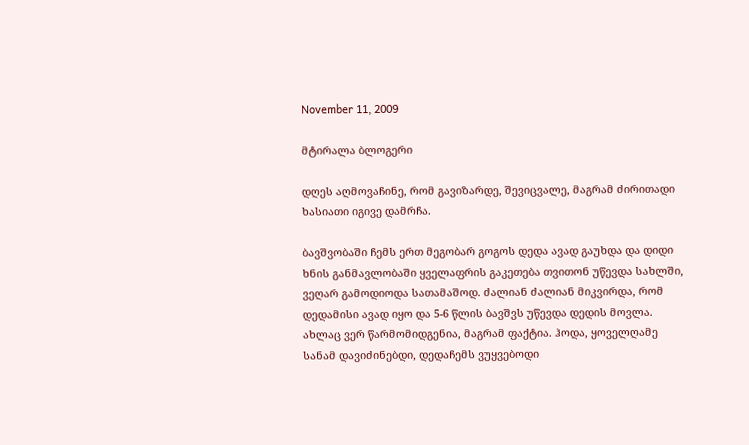November 11, 2009

მტირალა ბლოგერი

დღეს აღმოვაჩინე, რომ გავიზარდე, შევიცვალე, მაგრამ ძირითადი ხასიათი იგივე დამრჩა.

ბავშვობაში ჩემს ერთ მეგობარ გოგოს დედა ავად გაუხდა და დიდი ხნის განმავლობაში ყველაფრის გაკეთება თვითონ უწევდა სახლში, ვეღარ გამოდიოდა სათამაშოდ. ძალიან ძალიან მიკვირდა, რომ დედამისი ავად იყო და 5-6 წლის ბავშვს უწევდა დედის მოვლა. ახლაც ვერ წარმომიდგენია, მაგრამ ფაქტია. ჰოდა, ყოველღამე სანამ დავიძინებდი, დედაჩემს ვუყვებოდი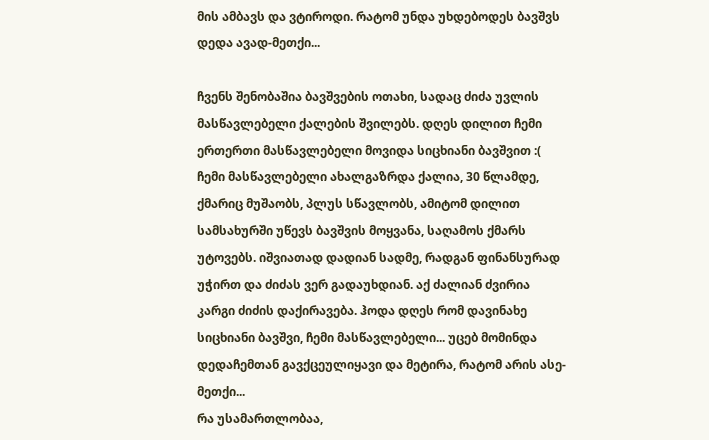მის ამბავს და ვტიროდი. რატომ უნდა უხდებოდეს ბავშვს დედა ავად-მეთქი...

ჩვენს შენობაშია ბავშვების ოთახი, სადაც ძიძა უვლის მასწავლებელი ქალების შვილებს. დღეს დილით ჩემი ერთერთი მასწავლებელი მოვიდა სიცხიანი ბავშვით :(
ჩემი მასწავლებელი ახალგაზრდა ქალია, 30 წლამდე, ქმარიც მუშაობს, პლუს სწავლობს, ამიტომ დილით სამსახურში უწევს ბავშვის მოყვანა, საღამოს ქმარს უტოვებს. იშვიათად დადიან სადმე, რადგან ფინანსურად უჭირთ და ძიძას ვერ გადაუხდიან. აქ ძალიან ძვირია კარგი ძიძის დაქირავება. ჰოდა დღეს რომ დავინახე სიცხიანი ბავშვი, ჩემი მასწავლებელი... უცებ მომინდა დედაჩემთან გავქცეულიყავი და მეტირა, რატომ არის ასე-მეთქი...
რა უსამართლობაა,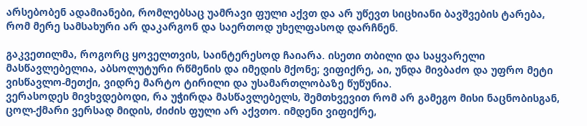არსებობენ ადამიანები, რომლებსაც უამრავი ფული აქვთ და არ უწევთ სიცხიანი ბავშვების ტარება, რომ მერე სამსახური არ დაკარგონ და საერთოდ უხელფასოდ დარჩნენ.

გაკვეთილმა, როგორც ყოველთვის, საინტერესოდ ჩაიარა. ისეთი თბილი და საყვარელი მასწავლებელია, აბსოლუტური რწმენის და იმედის მქონე; ვიფიქრე, აი, უნდა მივბაძო და უფრო მეტი ვისწავლო-მეთქი, ვიდრე მარტო ტირილი და უსამართლობაზე წუწუნია.
ვერასოდეს მივხვდებოდი, რა უჭირდა მასწავლებელს, შემთხვევით რომ არ გამეგო მისი ნაცნობისგან, ცოლ-ქმარი ვერსად მიდის, ძიძის ფული არ აქვთო. იმდენი ვიფიქრე,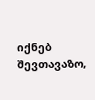იქნებ შევთავაზო,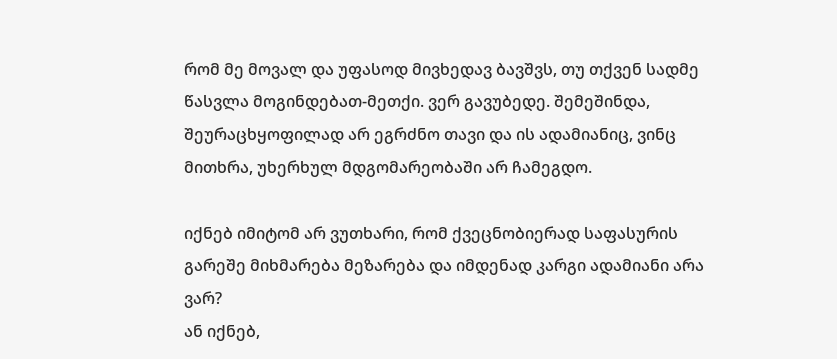რომ მე მოვალ და უფასოდ მივხედავ ბავშვს, თუ თქვენ სადმე წასვლა მოგინდებათ-მეთქი. ვერ გავუბედე. შემეშინდა, შეურაცხყოფილად არ ეგრძნო თავი და ის ადამიანიც, ვინც მითხრა, უხერხულ მდგომარეობაში არ ჩამეგდო.

იქნებ იმიტომ არ ვუთხარი, რომ ქვეცნობიერად საფასურის გარეშე მიხმარება მეზარება და იმდენად კარგი ადამიანი არა ვარ?
ან იქნებ,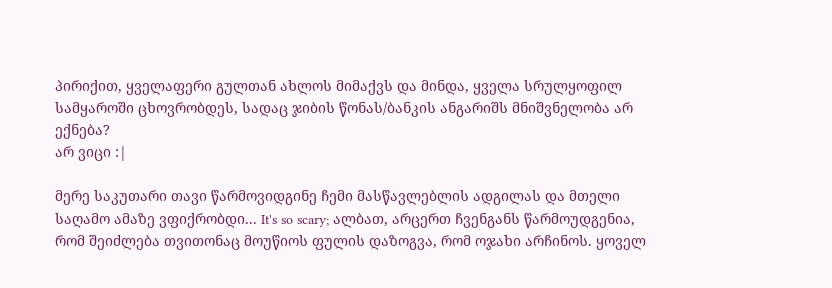პირიქით, ყველაფერი გულთან ახლოს მიმაქვს და მინდა, ყველა სრულყოფილ სამყაროში ცხოვრობდეს, სადაც ჯიბის წონას/ბანკის ანგარიშს მნიშვნელობა არ ექნება?
არ ვიცი :|

მერე საკუთარი თავი წარმოვიდგინე ჩემი მასწავლებლის ადგილას და მთელი საღამო ამაზე ვფიქრობდი... It's so scary; ალბათ, არცერთ ჩვენგანს წარმოუდგენია, რომ შეიძლება თვითონაც მოუწიოს ფულის დაზოგვა, რომ ოჯახი არჩინოს. ყოველ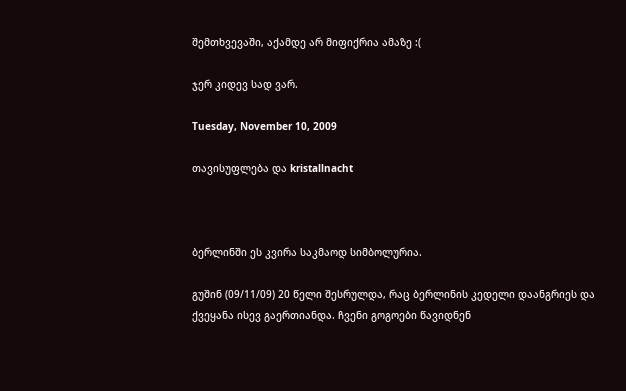შემთხვევაში, აქამდე არ მიფიქრია ამაზე :(

ჯერ კიდევ სად ვარ.

Tuesday, November 10, 2009

თავისუფლება და kristallnacht



ბერლინში ეს კვირა საკმაოდ სიმბოლურია.

გუშინ (09/11/09) 20 წელი შესრულდა, რაც ბერლინის კედელი დაანგრიეს და ქვეყანა ისევ გაერთიანდა. ჩვენი გოგოები წავიდნენ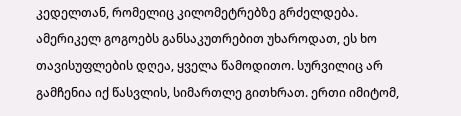კედელთან, რომელიც კილომეტრებზე გრძელდება. ამერიკელ გოგოებს განსაკუთრებით უხაროდათ, ეს ხო თავისუფლების დღეა, ყველა წამოდითო. სურვილიც არ გამჩენია იქ წასვლის, სიმართლე გითხრათ. ერთი იმიტომ,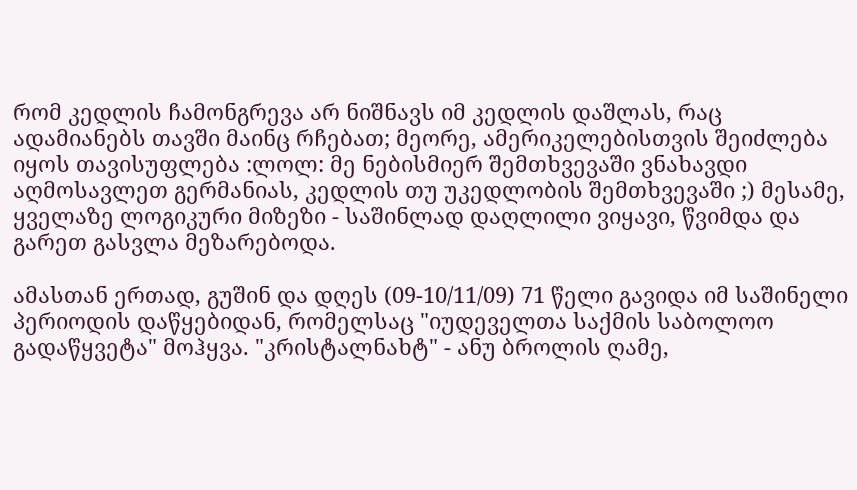რომ კედლის ჩამონგრევა არ ნიშნავს იმ კედლის დაშლას, რაც ადამიანებს თავში მაინც რჩებათ; მეორე, ამერიკელებისთვის შეიძლება იყოს თავისუფლება :ლოლ: მე ნებისმიერ შემთხვევაში ვნახავდი აღმოსავლეთ გერმანიას, კედლის თუ უკედლობის შემთხვევაში ;) მესამე, ყველაზე ლოგიკური მიზეზი - საშინლად დაღლილი ვიყავი, წვიმდა და გარეთ გასვლა მეზარებოდა.

ამასთან ერთად, გუშინ და დღეს (09-10/11/09) 71 წელი გავიდა იმ საშინელი პერიოდის დაწყებიდან, რომელსაც "იუდეველთა საქმის საბოლოო გადაწყვეტა" მოჰყვა. "კრისტალნახტ" - ანუ ბროლის ღამე,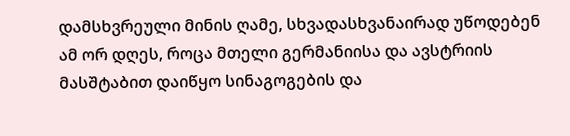დამსხვრეული მინის ღამე, სხვადასხვანაირად უწოდებენ ამ ორ დღეს, როცა მთელი გერმანიისა და ავსტრიის მასშტაბით დაიწყო სინაგოგების და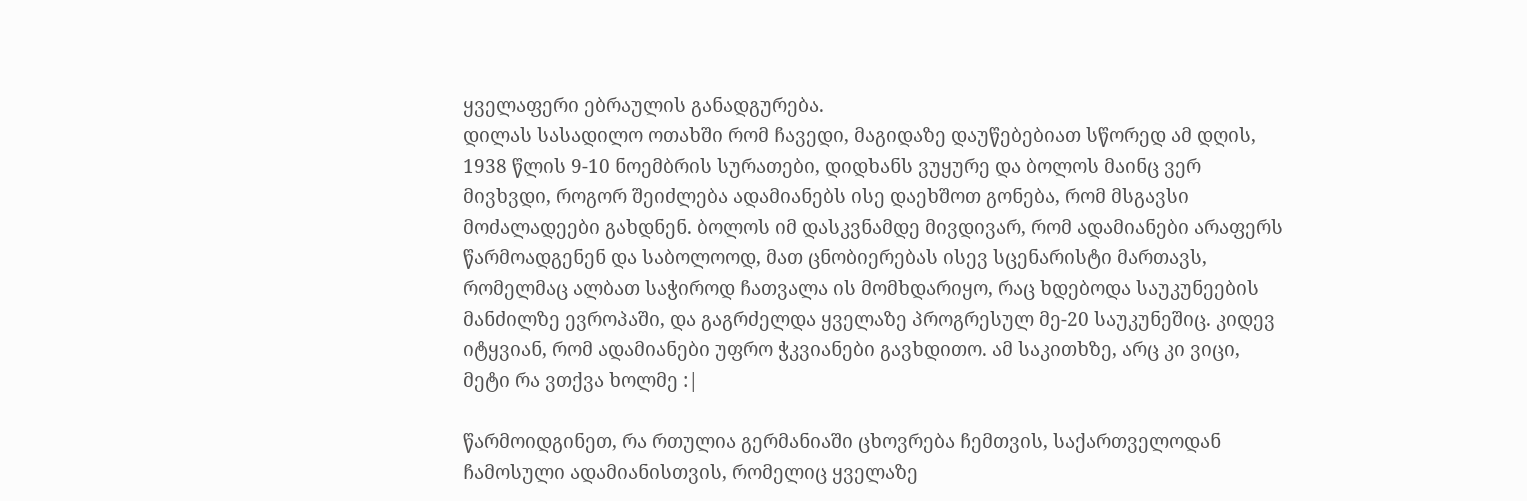ყველაფერი ებრაულის განადგურება.
დილას სასადილო ოთახში რომ ჩავედი, მაგიდაზე დაუწებებიათ სწორედ ამ დღის, 1938 წლის 9-10 ნოემბრის სურათები, დიდხანს ვუყურე და ბოლოს მაინც ვერ მივხვდი, როგორ შეიძლება ადამიანებს ისე დაეხშოთ გონება, რომ მსგავსი მოძალადეები გახდნენ. ბოლოს იმ დასკვნამდე მივდივარ, რომ ადამიანები არაფერს წარმოადგენენ და საბოლოოდ, მათ ცნობიერებას ისევ სცენარისტი მართავს, რომელმაც ალბათ საჭიროდ ჩათვალა ის მომხდარიყო, რაც ხდებოდა საუკუნეების მანძილზე ევროპაში, და გაგრძელდა ყველაზე პროგრესულ მე-20 საუკუნეშიც. კიდევ იტყვიან, რომ ადამიანები უფრო ჭკვიანები გავხდითო. ამ საკითხზე, არც კი ვიცი, მეტი რა ვთქვა ხოლმე :|

წარმოიდგინეთ, რა რთულია გერმანიაში ცხოვრება ჩემთვის, საქართველოდან ჩამოსული ადამიანისთვის, რომელიც ყველაზე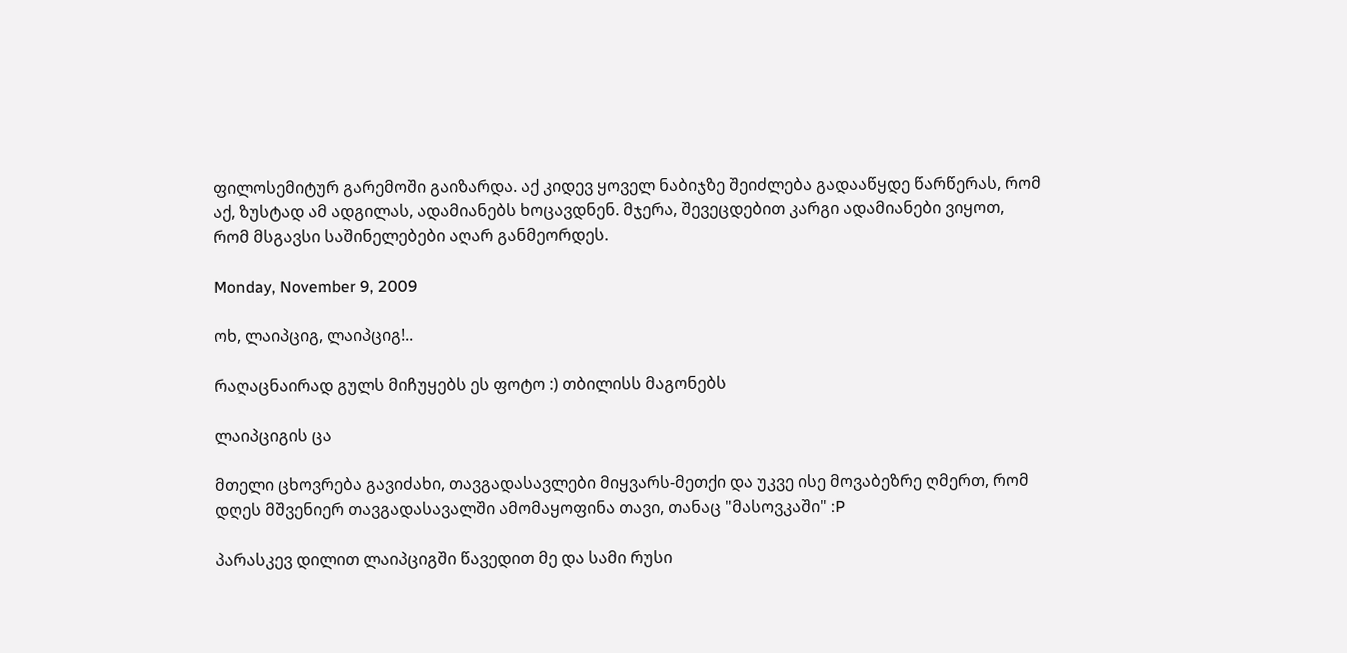ფილოსემიტურ გარემოში გაიზარდა. აქ კიდევ ყოველ ნაბიჯზე შეიძლება გადააწყდე წარწერას, რომ აქ, ზუსტად ამ ადგილას, ადამიანებს ხოცავდნენ. მჯერა, შევეცდებით კარგი ადამიანები ვიყოთ, რომ მსგავსი საშინელებები აღარ განმეორდეს.

Monday, November 9, 2009

ოხ, ლაიპციგ, ლაიპციგ!..

რაღაცნაირად გულს მიჩუყებს ეს ფოტო :) თბილისს მაგონებს

ლაიპციგის ცა

მთელი ცხოვრება გავიძახი, თავგადასავლები მიყვარს-მეთქი და უკვე ისე მოვაბეზრე ღმერთ, რომ დღეს მშვენიერ თავგადასავალში ამომაყოფინა თავი, თანაც "მასოვკაში" :P

პარასკევ დილით ლაიპციგში წავედით მე და სამი რუსი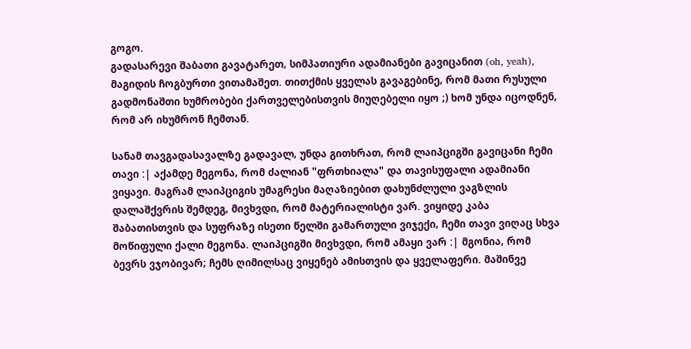გოგო.
გადასარევი შაბათი გავატარეთ, სიმპათიური ადამიანები გავიცანით (oh, yeah), მაგიდის ჩოგბურთი ვითამაშეთ. თითქმის ყველას გავაგებინე, რომ მათი რუსული გადმონაშთი ხუმრობები ქართველებისთვის მიუღებელი იყო ;) ხომ უნდა იცოდნენ, რომ არ იხუმრონ ჩემთან.

სანამ თავგადასავალზე გადავალ, უნდა გითხრათ, რომ ლაიპციგში გავიცანი ჩემი თავი :| აქამდე მეგონა, რომ ძალიან "ფრთხიალა" და თავისუფალი ადამიანი ვიყავი. მაგრამ ლაიპციგის უმაგრესი მაღაზიებით დახუნძლული ვაგზლის დალაშქვრის შემდეგ, მივხვდი, რომ მატერიალისტი ვარ. ვიყიდე კაბა შაბათისთვის და სუფრაზე ისეთი წელში გამართული ვიჯექი, ჩემი თავი ვიღაც სხვა მოწიფული ქალი მეგონა. ლაიპციგში მივხვდი, რომ ამაყი ვარ :| მგონია, რომ ბევრს ვჯობივარ; ჩემს ღიმილსაც ვიყენებ ამისთვის და ყველაფერი. მაშინვე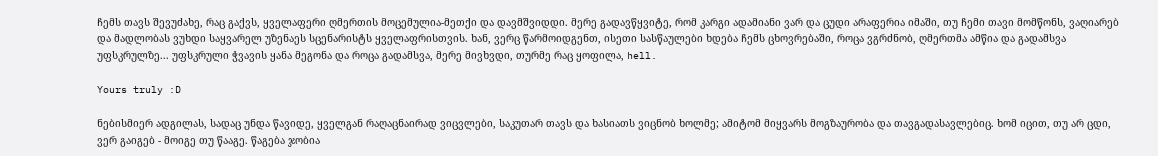ჩემს თავს შევუძახე, რაც გაქვს, ყველაფერი ღმერთის მოცემულია-მეთქი და დავმშვიდდი. მერე გადავწყვიტე, რომ კარგი ადამიანი ვარ და ცუდი არაფერია იმაში, თუ ჩემი თავი მომწონს, ვაღიარებ და მადლობას ვუხდი საყვარელ უზენაეს სცენარისტს ყველაფრისთვის. ხან, ვერც წარმოიდგენთ, ისეთი სასწაულები ხდება ჩემს ცხოვრებაში, როცა ვგრძნობ, ღმერთმა ამწია და გადამსვა უფსკრულზე... უფსკრული ჭვავის ყანა მეგონა და როცა გადამსვა, მერე მივხვდი, თურმე რაც ყოფილა, hell.

Yours truly :D

ნებისმიერ ადგილას, სადაც უნდა წავიდე, ყველგან რაღაცნაირად ვიცვლები, საკუთარ თავს და ხასიათს ვიცნობ ხოლმე; ამიტომ მიყვარს მოგზაურობა და თავგადასავლებიც. ხომ იცით, თუ არ ცდი, ვერ გაიგებ - მოიგე თუ წააგე. წაგება ჯობია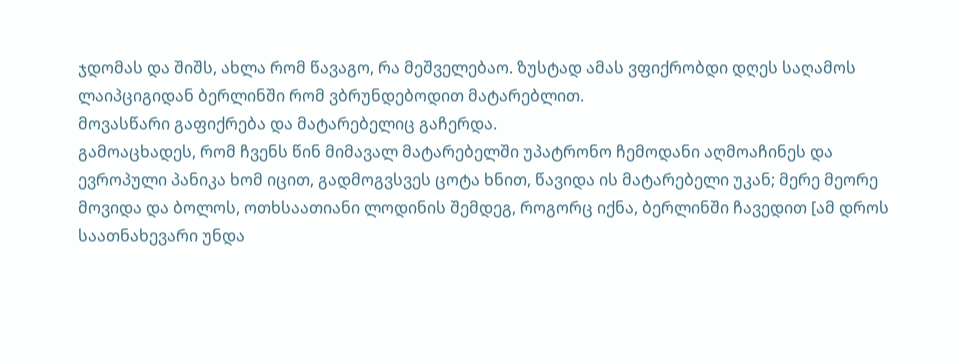ჯდომას და შიშს, ახლა რომ წავაგო, რა მეშველებაო. ზუსტად ამას ვფიქრობდი დღეს საღამოს ლაიპციგიდან ბერლინში რომ ვბრუნდებოდით მატარებლით.
მოვასწარი გაფიქრება და მატარებელიც გაჩერდა.
გამოაცხადეს, რომ ჩვენს წინ მიმავალ მატარებელში უპატრონო ჩემოდანი აღმოაჩინეს და ევროპული პანიკა ხომ იცით, გადმოგვსვეს ცოტა ხნით, წავიდა ის მატარებელი უკან; მერე მეორე მოვიდა და ბოლოს, ოთხსაათიანი ლოდინის შემდეგ, როგორც იქნა, ბერლინში ჩავედით [ამ დროს საათნახევარი უნდა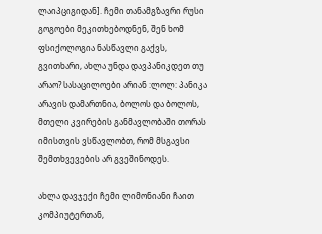ლაიპციგიდან]. ჩემი თანამგზავრი რუსი გოგოები მეკითხებოდნენ, შენ ხომ ფსიქოლოგია ნასწავლი გაქვს, გვითხარი, ახლა უნდა დავპანიკდეთ თუ არაო? სასაცილოები არიან :ლოლ: პანიკა არავის დამართნია, ბოლოს და ბოლოს, მთელი კვირების განმავლობაში თორას იმისთვის ვსწავლობთ, რომ მსგავსი შემთხვევების არ გვეშინოდეს.

ახლა დავჯექი ჩემი ლიმონიანი ჩაით კომპიუტერთან,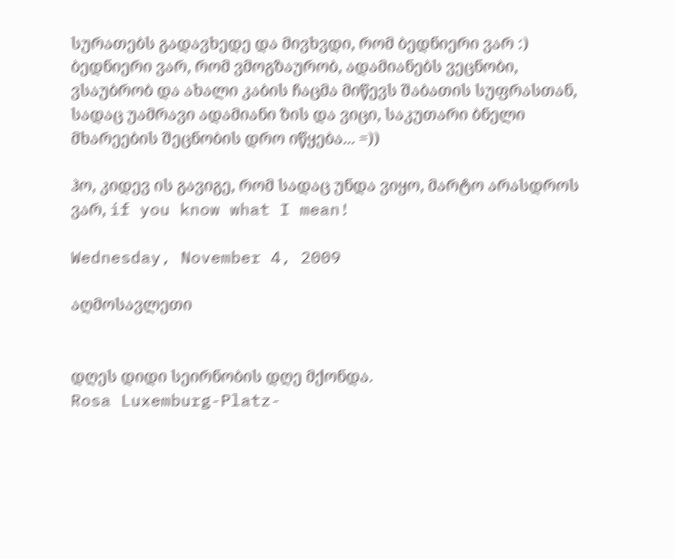სურათებს გადავხედე და მივხვდი, რომ ბედნიერი ვარ :) ბედნიერი ვარ, რომ ვმოგზაურობ, ადამიანებს ვეცნობი, ვსაუბრობ და ახალი კაბის ჩაცმა მიწევს შაბათის სუფრასთან, სადაც უამრავი ადამიანი ზის და ვიცი, საკუთარი ბნელი მხარეების შეცნობის დრო იწყება... =))

ჰო, კიდევ ის გავიგე, რომ სადაც უნდა ვიყო, მარტო არასდროს ვარ, if you know what I mean!

Wednesday, November 4, 2009

აღმოსავლეთი


დღეს დიდი სეირნობის დღე მქონდა.
Rosa Luxemburg-Platz-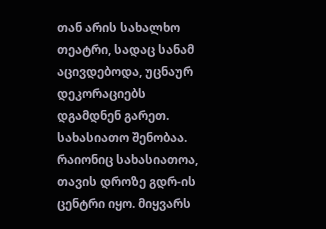თან არის სახალხო თეატრი, სადაც სანამ აცივდებოდა, უცნაურ დეკორაციებს დგამდნენ გარეთ. სახასიათო შენობაა. რაიონიც სახასიათოა, თავის დროზე გდრ-ის ცენტრი იყო. მიყვარს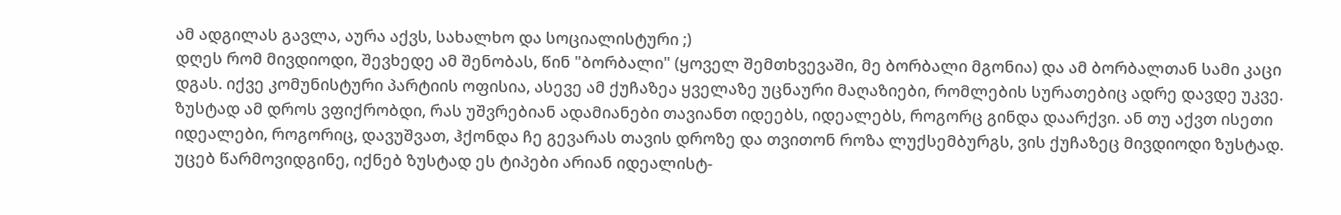ამ ადგილას გავლა, აურა აქვს, სახალხო და სოციალისტური ;)
დღეს რომ მივდიოდი, შევხედე ამ შენობას, წინ "ბორბალი" (ყოველ შემთხვევაში, მე ბორბალი მგონია) და ამ ბორბალთან სამი კაცი დგას. იქვე კომუნისტური პარტიის ოფისია, ასევე ამ ქუჩაზეა ყველაზე უცნაური მაღაზიები, რომლების სურათებიც ადრე დავდე უკვე.
ზუსტად ამ დროს ვფიქრობდი, რას უშვრებიან ადამიანები თავიანთ იდეებს, იდეალებს, როგორც გინდა დაარქვი. ან თუ აქვთ ისეთი იდეალები, როგორიც, დავუშვათ, ჰქონდა ჩე გევარას თავის დროზე და თვითონ როზა ლუქსემბურგს, ვის ქუჩაზეც მივდიოდი ზუსტად. უცებ წარმოვიდგინე, იქნებ ზუსტად ეს ტიპები არიან იდეალისტ-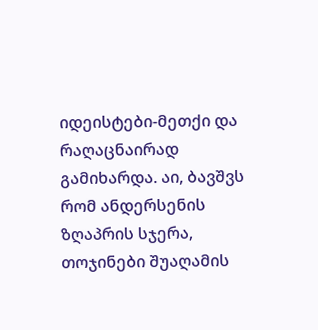იდეისტები-მეთქი და რაღაცნაირად გამიხარდა. აი, ბავშვს რომ ანდერსენის ზღაპრის სჯერა, თოჯინები შუაღამის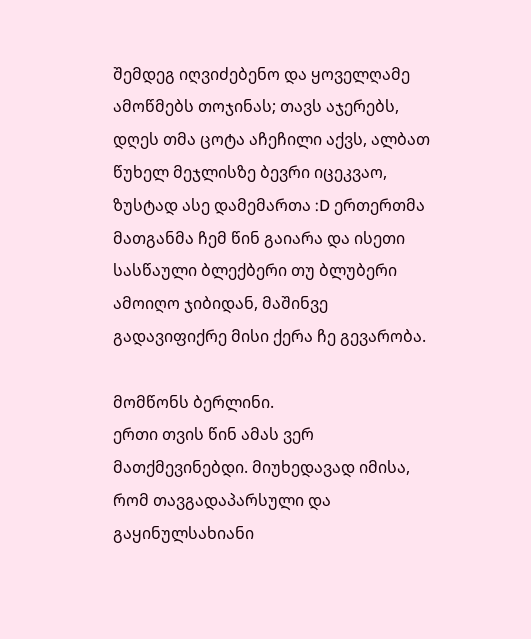შემდეგ იღვიძებენო და ყოველღამე ამოწმებს თოჯინას; თავს აჯერებს, დღეს თმა ცოტა აჩეჩილი აქვს, ალბათ წუხელ მეჯლისზე ბევრი იცეკვაო, ზუსტად ასე დამემართა :D ერთერთმა მათგანმა ჩემ წინ გაიარა და ისეთი სასწაული ბლექბერი თუ ბლუბერი ამოიღო ჯიბიდან, მაშინვე გადავიფიქრე მისი ქერა ჩე გევარობა.

მომწონს ბერლინი.
ერთი თვის წინ ამას ვერ მათქმევინებდი. მიუხედავად იმისა, რომ თავგადაპარსული და გაყინულსახიანი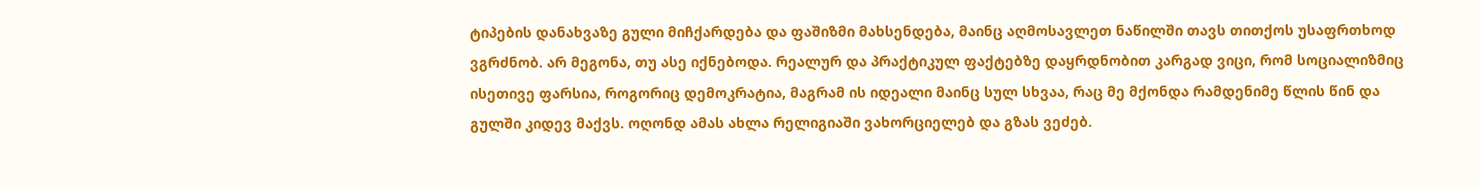ტიპების დანახვაზე გული მიჩქარდება და ფაშიზმი მახსენდება, მაინც აღმოსავლეთ ნაწილში თავს თითქოს უსაფრთხოდ ვგრძნობ. არ მეგონა, თუ ასე იქნებოდა. რეალურ და პრაქტიკულ ფაქტებზე დაყრდნობით კარგად ვიცი, რომ სოციალიზმიც ისეთივე ფარსია, როგორიც დემოკრატია, მაგრამ ის იდეალი მაინც სულ სხვაა, რაც მე მქონდა რამდენიმე წლის წინ და გულში კიდევ მაქვს. ოღონდ ამას ახლა რელიგიაში ვახორციელებ და გზას ვეძებ.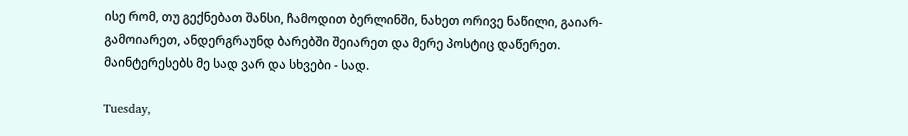ისე რომ, თუ გექნებათ შანსი, ჩამოდით ბერლინში, ნახეთ ორივე ნაწილი, გაიარ-გამოიარეთ, ანდერგრაუნდ ბარებში შეიარეთ და მერე პოსტიც დაწერეთ. მაინტერესებს მე სად ვარ და სხვები - სად.

Tuesday,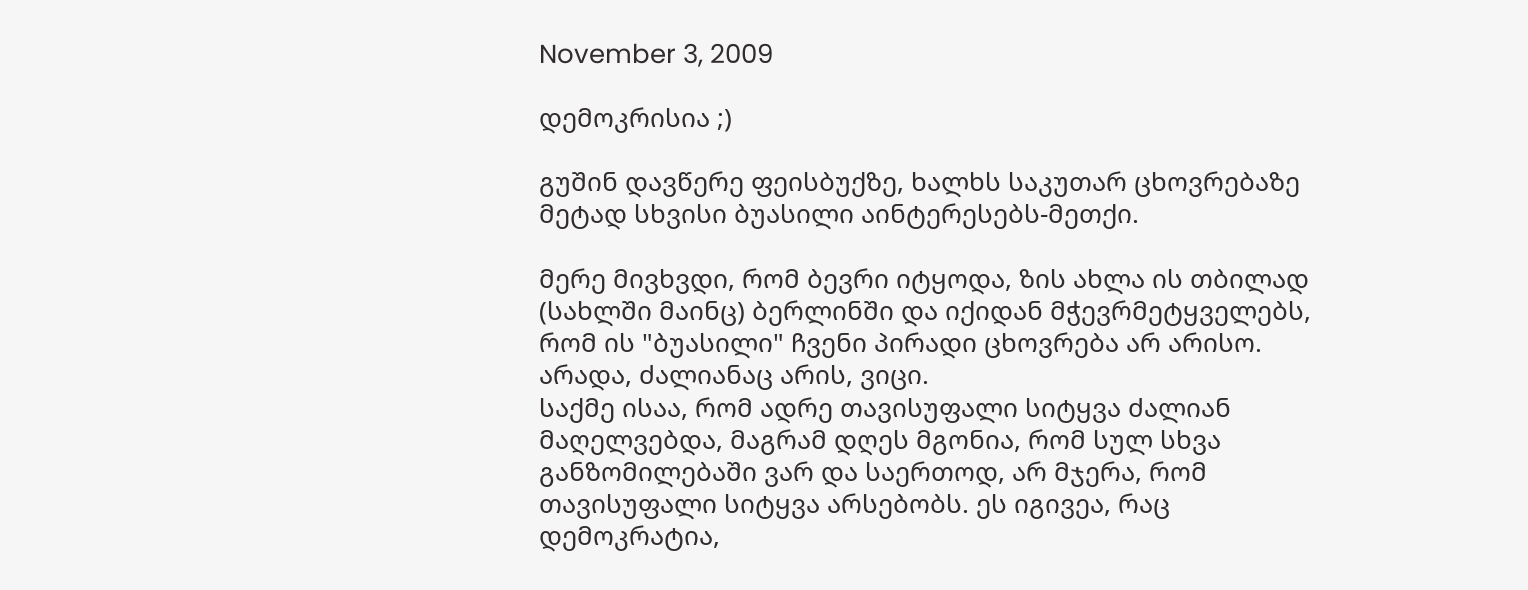November 3, 2009

დემოკრისია ;)

გუშინ დავწერე ფეისბუქზე, ხალხს საკუთარ ცხოვრებაზე მეტად სხვისი ბუასილი აინტერესებს-მეთქი.

მერე მივხვდი, რომ ბევრი იტყოდა, ზის ახლა ის თბილად (სახლში მაინც) ბერლინში და იქიდან მჭევრმეტყველებს, რომ ის "ბუასილი" ჩვენი პირადი ცხოვრება არ არისო. არადა, ძალიანაც არის, ვიცი.
საქმე ისაა, რომ ადრე თავისუფალი სიტყვა ძალიან მაღელვებდა, მაგრამ დღეს მგონია, რომ სულ სხვა განზომილებაში ვარ და საერთოდ, არ მჯერა, რომ თავისუფალი სიტყვა არსებობს. ეს იგივეა, რაც დემოკრატია,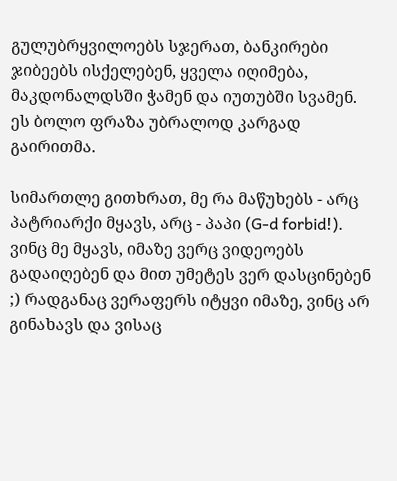გულუბრყვილოებს სჯერათ, ბანკირები ჯიბეებს ისქელებენ, ყველა იღიმება, მაკდონალდსში ჭამენ და იუთუბში სვამენ. ეს ბოლო ფრაზა უბრალოდ კარგად გაირითმა.

სიმართლე გითხრათ, მე რა მაწუხებს - არც პატრიარქი მყავს, არც - პაპი (G-d forbid!). ვინც მე მყავს, იმაზე ვერც ვიდეოებს გადაიღებენ და მით უმეტეს ვერ დასცინებენ ;) რადგანაც ვერაფერს იტყვი იმაზე, ვინც არ გინახავს და ვისაც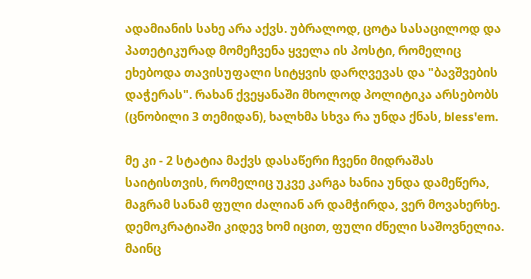ადამიანის სახე არა აქვს. უბრალოდ, ცოტა სასაცილოდ და პათეტიკურად მომეჩვენა ყველა ის პოსტი, რომელიც ეხებოდა თავისუფალი სიტყვის დარღვევას და "ბავშვების დაჭერას". რახან ქვეყანაში მხოლოდ პოლიტიკა არსებობს (ცნობილი 3 თემიდან), ხალხმა სხვა რა უნდა ქნას, bless'em.

მე კი - 2 სტატია მაქვს დასაწერი ჩვენი მიდრაშას საიტისთვის, რომელიც უკვე კარგა ხანია უნდა დამეწერა, მაგრამ სანამ ფული ძალიან არ დამჭირდა, ვერ მოვახერხე. დემოკრატიაში კიდევ ხომ იცით, ფული ძნელი საშოვნელია. მაინც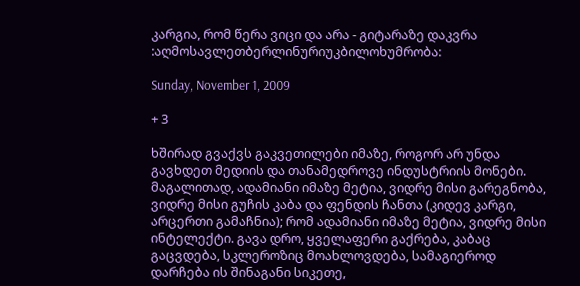კარგია, რომ წერა ვიცი და არა - გიტარაზე დაკვრა :აღმოსავლეთბერლინურიუკბილოხუმრობა:

Sunday, November 1, 2009

+ 3

ხშირად გვაქვს გაკვეთილები იმაზე, როგორ არ უნდა გავხდეთ მედიის და თანამედროვე ინდუსტრიის მონები.
მაგალითად, ადამიანი იმაზე მეტია, ვიდრე მისი გარეგნობა, ვიდრე მისი გუჩის კაბა და ფენდის ჩანთა (კიდევ კარგი, არცერთი გამაჩნია); რომ ადამიანი იმაზე მეტია, ვიდრე მისი ინტელექტი. გავა დრო, ყველაფერი გაქრება, კაბაც გაცვდება, სკლეროზიც მოახლოვდება, სამაგიეროდ დარჩება ის შინაგანი სიკეთე,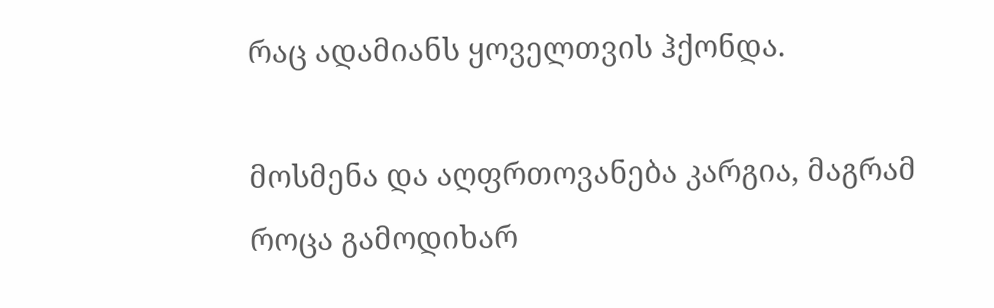რაც ადამიანს ყოველთვის ჰქონდა.

მოსმენა და აღფრთოვანება კარგია, მაგრამ როცა გამოდიხარ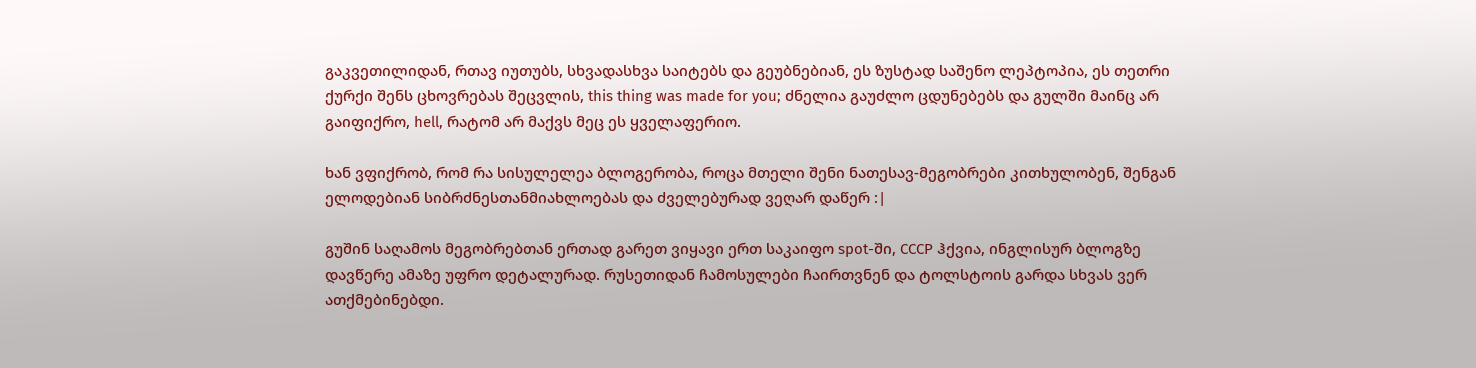გაკვეთილიდან, რთავ იუთუბს, სხვადასხვა საიტებს და გეუბნებიან, ეს ზუსტად საშენო ლეპტოპია, ეს თეთრი ქურქი შენს ცხოვრებას შეცვლის, this thing was made for you; ძნელია გაუძლო ცდუნებებს და გულში მაინც არ გაიფიქრო, hell, რატომ არ მაქვს მეც ეს ყველაფერიო.

ხან ვფიქრობ, რომ რა სისულელეა ბლოგერობა, როცა მთელი შენი ნათესავ-მეგობრები კითხულობენ, შენგან ელოდებიან სიბრძნესთანმიახლოებას და ძველებურად ვეღარ დაწერ :|

გუშინ საღამოს მეგობრებთან ერთად გარეთ ვიყავი ერთ საკაიფო spot-ში, CCCP ჰქვია, ინგლისურ ბლოგზე დავწერე ამაზე უფრო დეტალურად. რუსეთიდან ჩამოსულები ჩაირთვნენ და ტოლსტოის გარდა სხვას ვერ ათქმებინებდი.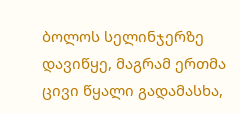ბოლოს სელინჯერზე დავიწყე, მაგრამ ერთმა ცივი წყალი გადამასხა,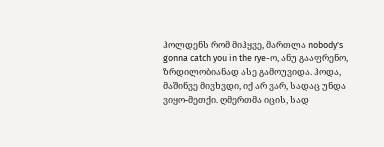ჰოლდენს რომ მიჰყვე, მართლა nobody's gonna catch you in the rye-ო, ანუ გააფრენო, ზრდილობიანად ასე გამოუვიდა. ჰოდა, მაშინვე მივხვდი, იქ არ ვარ, სადაც უნდა ვიყო-მეთქი. ღმერთმა იცის, სად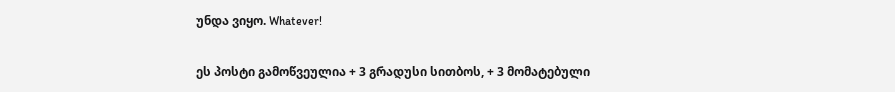უნდა ვიყო. Whatever!

ეს პოსტი გამოწვეულია + 3 გრადუსი სითბოს, + 3 მომატებული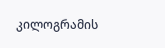კილოგრამის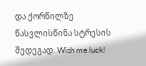და ქორწილზე წასვლისწინა სტრესის შედეგად. Wish me luck!